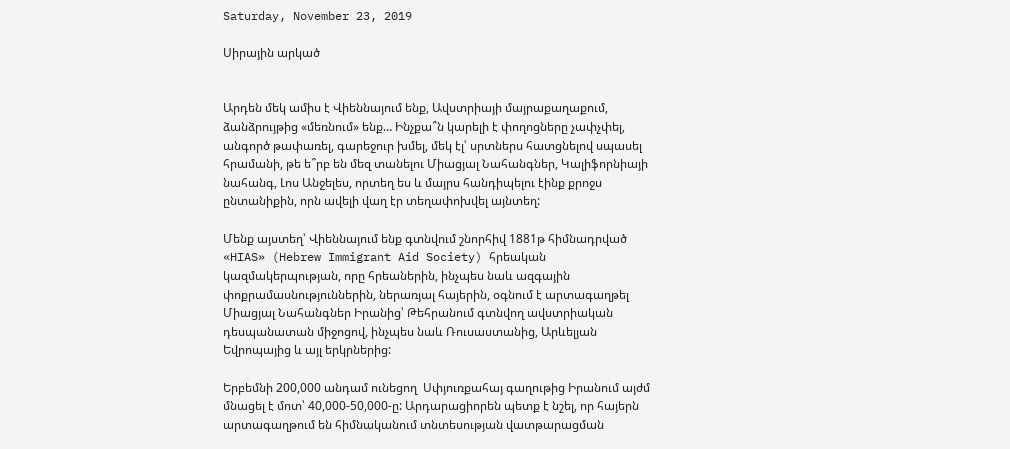Saturday, November 23, 2019

Սիրային արկած


Արդեն մեկ ամիս է Վիեննայում ենք, Ավստրիայի մայրաքաղաքում, ձանձրույթից «մեռնում» ենք… Ինչքա՞ն կարելի է փողոցները չափչփել, անգործ թափառել, գարեջուր խմել, մեկ էլ՝ սրտներս հատցնելով սպասել հրամանի, թե ե՞րբ են մեզ տանելու Միացյալ Նահանգներ, Կալիֆորնիայի նահանգ, Լոս Անջելես, որտեղ ես և մայրս հանդիպելու էինք քրոջս ընտանիքին, որն ավելի վաղ էր տեղափոխվել այնտեղ:

Մենք այստեղ՝ Վիեննայում ենք գտնվում շնորհիվ 1881թ հիմնադրված «HIAS» (Hebrew Immigrant Aid Society) հրեական կազմակերպության, որը հրեաներին, ինչպես նաև ազգային փոքրամասնություններին, ներառյալ հայերին, օգնում է արտագաղթել Միացյալ Նահանգներ Իրանից՝ Թեհրանում գտնվող ավստրիական դեսպանատան միջոցով, ինչպես նաև Ռուսաստանից, Արևելյան Եվրոպայից և այլ երկրներից:

Երբեմնի 200,000 անդամ ունեցող  Սփյուռքահայ գաղութից Իրանում այժմ մնացել է մոտ՝ 40,000-50,000-ը: Արդարացիորեն պետք է նշել, որ հայերն արտագաղթում են հիմնականում տնտեսության վատթարացման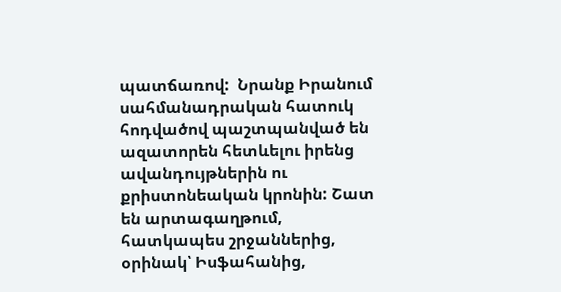պատճառով:  Նրանք Իրանում  սահմանադրական հատուկ հոդվածով պաշտպանված են ազատորեն հետևելու իրենց ավանդույթներին ու  քրիստոնեական կրոնին: Շատ են արտագաղթում, հատկապես շրջաններից, օրինակ՝ Իսֆահանից,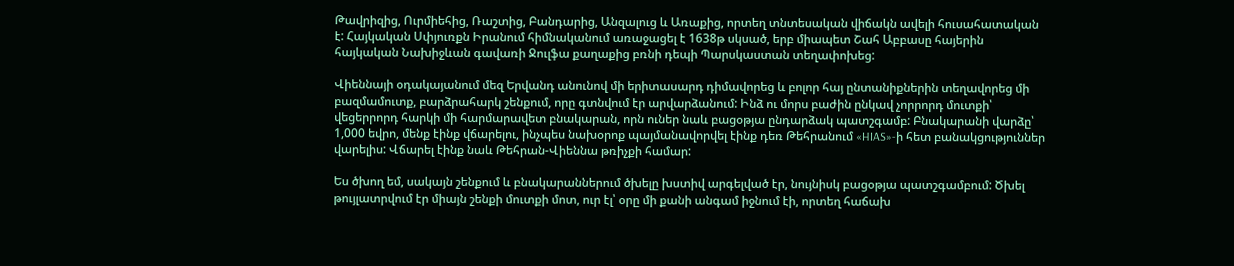Թավրիզից, Ուրմիեհից, Ռաշտից, Բանդարից, Անզալուց և Առաքից, որտեղ տնտեսական վիճակն ավելի հուսահատական է: Հայկական Սփյուռքն Իրանում հիմնականում առաջացել է 1638թ սկսած, երբ միապետ Շահ Աբբասը հայերին հայկական Նախիջևան գավառի Ջուլֆա քաղաքից բռնի դեպի Պարսկաստան տեղափոխեց:

Վիեննայի օդակայանում մեզ Երվանդ անունով մի երիտասարդ դիմավորեց և բոլոր հայ ընտանիքներին տեղավորեց մի բազմամուտք, բարձրահարկ շենքում, որը գտնվում էր արվարձանում: Ինձ ու մորս բաժին ընկավ չորրորդ մուտքի՝ վեցերրորդ հարկի մի հարմարավետ բնակարան, որն ուներ նաև բացօթյա ընդարձակ պատշգամբ: Բնակարանի վարձը՝ 1,000 եվրո, մենք էինք վճարելու, ինչպես նախօրոք պայմանավորվել էինք դեռ Թեհրանում «HIAS»-ի հետ բանակցություններ վարելիս: Վճարել էինք նաև Թեհրան-Վիեննա թռիչքի համար:

Ես ծխող եմ, սակայն շենքում և բնակարաններում ծխելը խստիվ արգելված էր, նույնիսկ բացօթյա պատշգամբում: Ծխել թույլատրվում էր միայն շենքի մուտքի մոտ, ուր էլ՝ օրը մի քանի անգամ իջնում էի, որտեղ հաճախ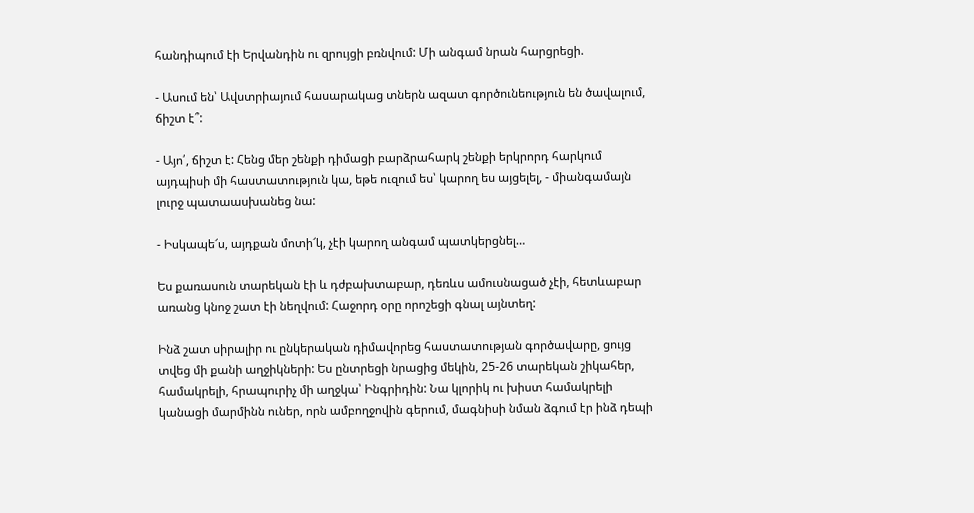հանդիպում էի Երվանդին ու զրույցի բռնվում: Մի անգամ նրան հարցրեցի.

- Ասում են՝ Ավստրիայում հասարակաց տներն ազատ գործունեություն են ծավալում, ճիշտ է՞:

- Այո՛, ճիշտ է: Հենց մեր շենքի դիմացի բարձրահարկ շենքի երկրորդ հարկում այդպիսի մի հաստատություն կա, եթե ուզում ես՝ կարող ես այցելել, - միանգամայն լուրջ պատաասխանեց նա:

- Իսկապե՜ս, այդքան մոտի՜կ, չէի կարող անգամ պատկերցնել…

Ես քառասուն տարեկան էի և դժբախտաբար, դեռևս ամուսնացած չէի, հետևաբար առանց կնոջ շատ էի նեղվում: Հաջորդ օրը որոշեցի գնալ այնտեղ:

Ինձ շատ սիրալիր ու ընկերական դիմավորեց հաստատության գործավարը, ցույց տվեց մի քանի աղջիկների: Ես ընտրեցի նրացից մեկին, 25-26 տարեկան շիկահեր, համակրելի, հրապուրիչ մի աղջկա՝ Ինգրիդին: Նա կլորիկ ու խիստ համակրելի կանացի մարմինն ուներ, որն ամբողջովին գերում, մագնիսի նման ձգում էր ինձ դեպի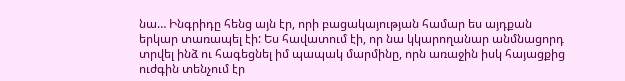նա… Ինգրիդը հենց այն էր, որի բացակայության համար ես այդքան երկար տառապել էի: Ես հավատում էի, որ նա կկարողանար անմնացորդ տրվել ինձ ու հագեցնել իմ պապակ մարմինը, որն առաջին իսկ հայացքից ուժգին տենչում էր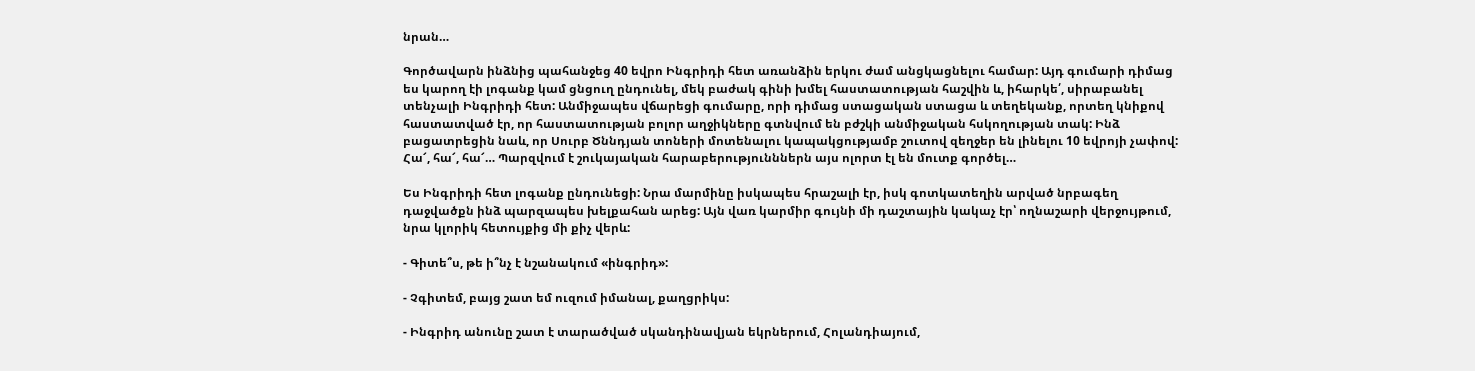նրան…

Գործավարն ինձնից պահանջեց 40 եվրո Ինգրիդի հետ առանձին երկու ժամ անցկացնելու համար: Այդ գումարի դիմաց ես կարող էի լոգանք կամ ցնցուղ ընդունել, մեկ բաժակ գինի խմել հաստատության հաշվին և, իհարկե՛, սիրաբանել տենչալի Ինգրիդի հետ: Անմիջապես վճարեցի գումարը, որի դիմաց ստացական ստացա և տեղեկանք, որտեղ կնիքով հաստատված էր, որ հաստատության բոլոր աղջիկները գտնվում են բժշկի անմիջական հսկողության տակ: Ինձ բացատրեցին նաև, որ Սուրբ Ծննդյան տոների մոտենալու կապակցությամբ շուտով զեղջեր են լինելու 10 եվրոյի չափով: Հա՜, հա՜, հա՜… Պարզվում է շուկայական հարաբերությունններն այս ոլորտ էլ են մուտք գործել…

Ես Ինգրիդի հետ լոգանք ընդունեցի: Նրա մարմինը իսկապես հրաշալի էր, իսկ գոտկատեղին արված նրբագեղ դաջվածքն ինձ պարզապես խելքահան արեց: Այն վառ կարմիր գույնի մի դաշտային կակաչ էր՝ ողնաշարի վերջույթում, նրա կլորիկ հետույքից մի քիչ վերև:

- Գիտե՞ս, թե ի՞նչ է նշանակում «ինգրիդ»:

- Չգիտեմ, բայց շատ եմ ուզում իմանալ, քաղցրիկս:

- Ինգրիդ անունը շատ է տարածված սկանդինավյան եկրներում, Հոլանդիայում,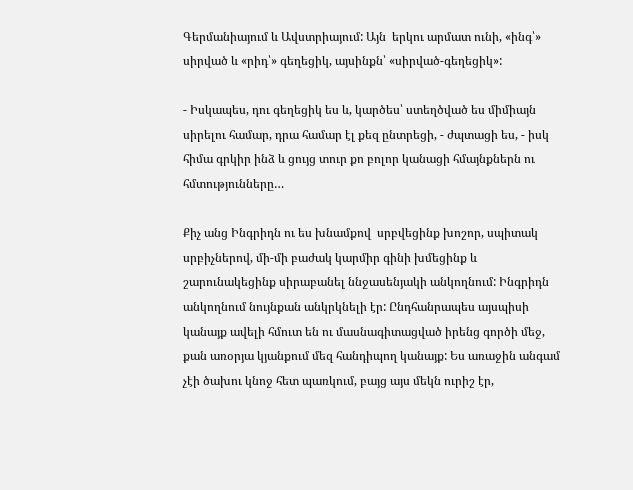Գերմանիայում և Ավստրիայում: Այն  երկու արմատ ունի, «ինգ՝» սիրված և «րիդ՝» գեղեցիկ, այսինքն՝ «սիրված-գեղեցիկ»:

- Իսկապես, դու գեղեցիկ ես և, կարծես՝ ստեղծված ես միմիայն սիրելու համար, դրա համար էլ քեզ ընտրեցի, - ժպտացի ես, - իսկ հիմա գրկիր ինձ և ցույց տուր քո բոլոր կանացի հմայնքներն ու հմտությունները…

Քիչ անց Ինգրիդն ու ես խնամքով  սրբվեցինք խոշոր, սպիտակ սրբիչներով, մի-մի բաժակ կարմիր գինի խմեցինք և շարունակեցինք սիրաբանել ննջասենյակի անկողնում: Ինգրիդն անկողնում նույնքան անկրկնելի էր: Ընդհանրապես այսպիսի կանայք ավելի հմուտ են ու մասնագիտացված իրենց գործի մեջ, քան առօրյա կյանքում մեզ հանդիպող կանայք: Ես առաջին անգամ չէի ծախու կնոջ հետ պառկում, բայց այս մեկն ուրիշ էր,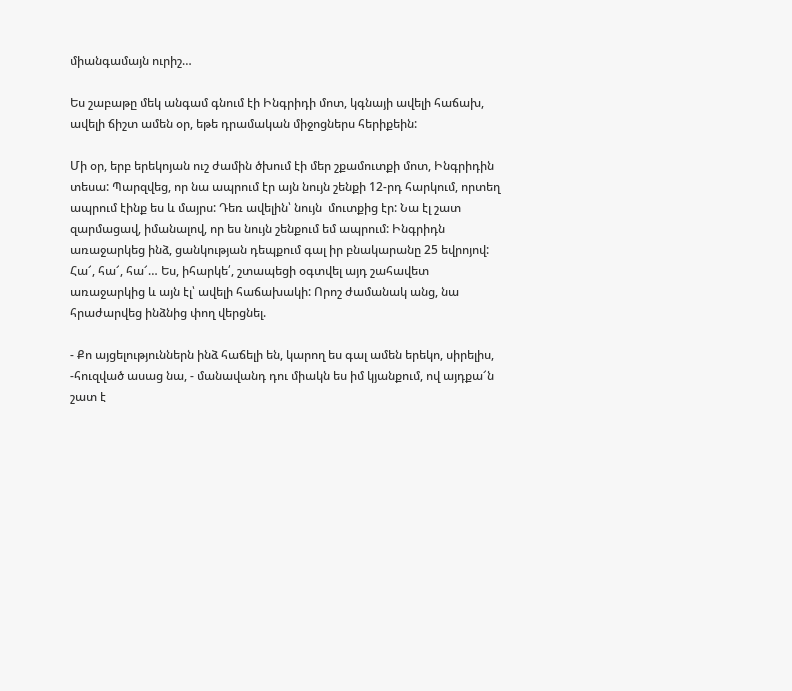միանգամայն ուրիշ…

Ես շաբաթը մեկ անգամ գնում էի Ինգրիդի մոտ, կգնայի ավելի հաճախ, ավելի ճիշտ ամեն օր, եթե դրամական միջոցներս հերիքեին:

Մի օր, երբ երեկոյան ուշ ժամին ծխում էի մեր շքամուտքի մոտ, Ինգրիդին տեսա: Պարզվեց, որ նա ապրում էր այն նույն շենքի 12-րդ հարկում, որտեղ ապրում էինք ես և մայրս: Դեռ ավելին՝ նույն  մուտքից էր: Նա էլ շատ զարմացավ, իմանալով, որ ես նույն շենքում եմ ապրում: Ինգրիդն առաջարկեց ինձ, ցանկության դեպքում գալ իր բնակարանը 25 եվրոյով:  Հա՜, հա՜, հա՜… Ես, իհարկե՛, շտապեցի օգտվել այդ շահավետ առաջարկից և այն էլ՝ ավելի հաճախակի: Որոշ ժամանակ անց, նա հրաժարվեց ինձնից փող վերցնել.

- Քո այցելություններն ինձ հաճելի են, կարող ես գալ ամեն երեկո, սիրելիս, -հուզված ասաց նա, - մանավանդ դու միակն ես իմ կյանքում, ով այդքա՜ն շատ է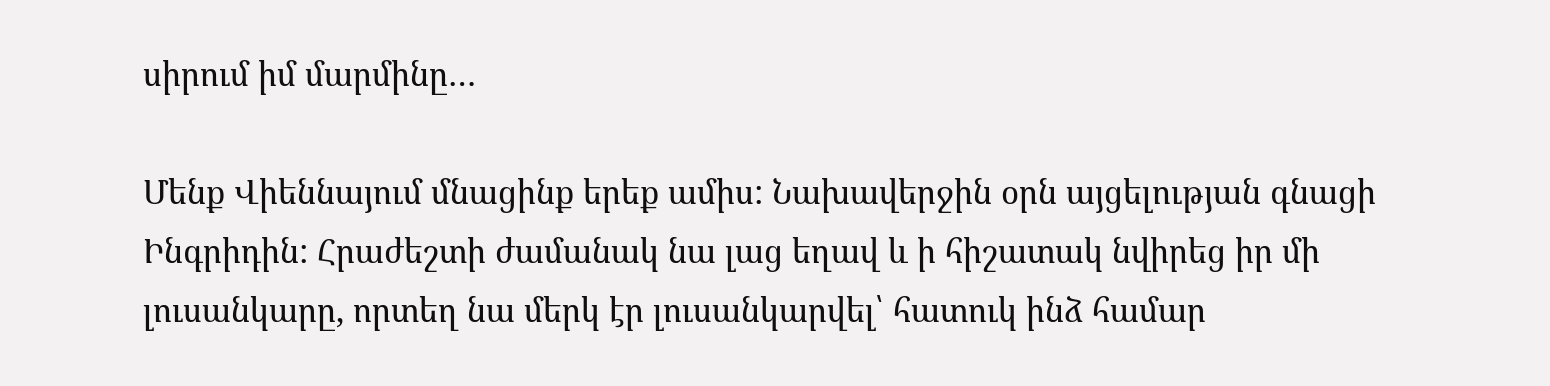սիրում իմ մարմինը…

Մենք Վիեննայում մնացինք երեք ամիս: Նախավերջին օրն այցելության գնացի Ինգրիդին: Հրաժեշտի ժամանակ նա լաց եղավ և ի հիշատակ նվիրեց իր մի լուսանկարը, որտեղ նա մերկ էր լուսանկարվել՝ հատուկ ինձ համար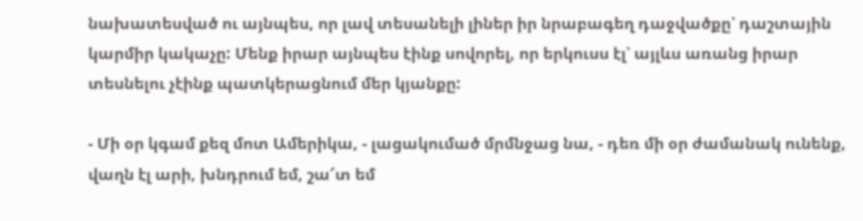նախատեսված ու այնպես, որ լավ տեսանելի լիներ իր նրաբագեղ դաջվածքը՝ դաշտային կարմիր կակաչը: Մենք իրար այնպես էինք սովորել, որ երկուսս էլ՝ այլևս առանց իրար տեսնելու չէինք պատկերացնում մեր կյանքը:

- Մի օր կգամ քեզ մոտ Ամերիկա, - լացակումած մրմնջաց նա, - դեռ մի օր ժամանակ ունենք, վաղն էլ արի, խնդրում եմ, շա՜տ եմ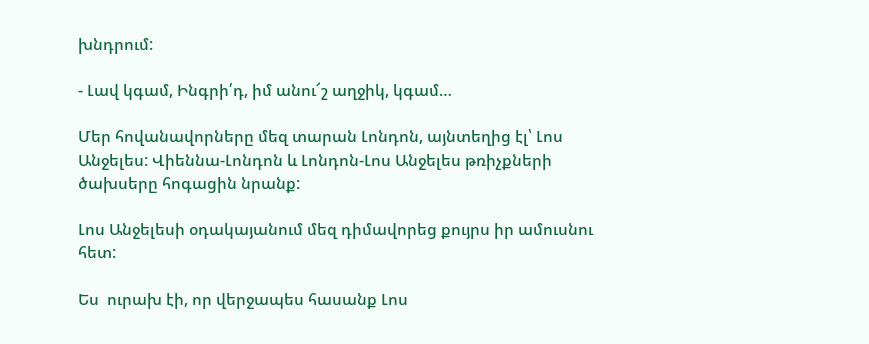խնդրում:

- Լավ կգամ, Ինգրի՛դ, իմ անու՜շ աղջիկ, կգամ…

Մեր հովանավորները մեզ տարան Լոնդոն, այնտեղից էլ՝ Լոս Անջելես: Վիեննա-Լոնդոն և Լոնդոն-Լոս Անջելես թռիչքների ծախսերը հոգացին նրանք:

Լոս Անջելեսի օդակայանում մեզ դիմավորեց քույրս իր ամուսնու հետ:

Ես  ուրախ էի, որ վերջապես հասանք Լոս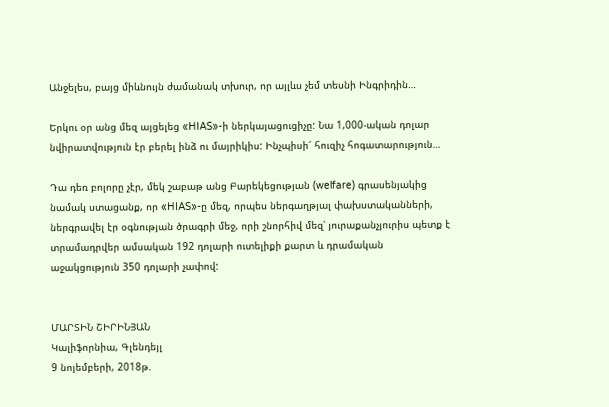Անջելես, բայց միևնույն ժամանակ տխուր, որ այլևս չեմ տեսնի Ինգրիդին…

Երկու օր անց մեզ այցելեց «HIAS»-ի ներկայացուցիչը: Նա 1,000-ական դոլար նվիրատվություն էր բերել ինձ ու մայրիկիս: Ինչպիսի՜ հուզիչ հոգատարություն…

Դա դեռ բոլորը չէր, մեկ շաբաթ անց Բարեկեցության (welfare) գրասենյակից նամակ ստացանք, որ «HIAS»-ը մեզ, որպես ներգաղթյալ փախստականների, ներգրավել էր օգնության ծրագրի մեջ, որի շնորհիվ մեզ՝ յուրաքանչյուրիս պետք է տրամադրվեր ամսական 192 դոլարի ուտելիքի քարտ և դրամական աջակցություն 350 դոլարի չափով:


ՄԱՐՏԻՆ ՇԻՐԻՆՅԱՆ
Կալիֆորնիա, Գլենդեյլ
9 նոյեմբերի, 2018թ.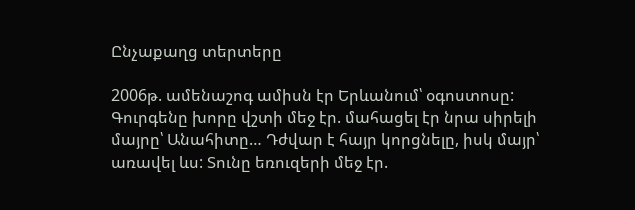Ընչաքաղց տերտերը

2006թ. ամենաշոգ ամիսն էր Երևանում՝ օգոստոսը: Գուրգենը խորը վշտի մեջ էր. մահացել էր նրա սիրելի մայրը՝ Անահիտը… Դժվար է հայր կորցնելը, իսկ մայր՝ առավել ևս: Տունը եռուզերի մեջ էր.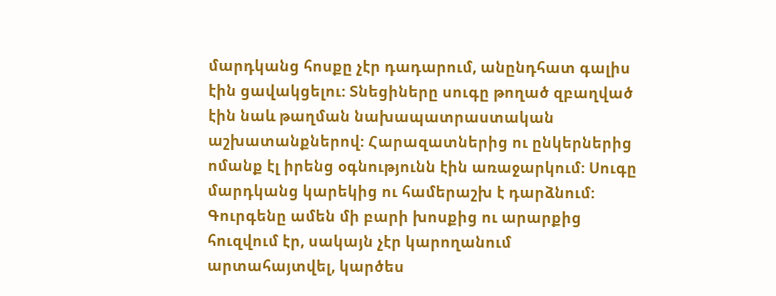մարդկանց հոսքը չէր դադարում, անընդհատ գալիս էին ցավակցելու: Տնեցիները սուգը թողած զբաղված էին նաև թաղման նախապատրաստական աշխատանքներով: Հարազատներից ու ընկերներից ոմանք էլ իրենց օգնությունն էին առաջարկում: Սուգը մարդկանց կարեկից ու համերաշխ է դարձնում: Գուրգենը ամեն մի բարի խոսքից ու արարքից հուզվում էր, սակայն չէր կարողանում արտահայտվել, կարծես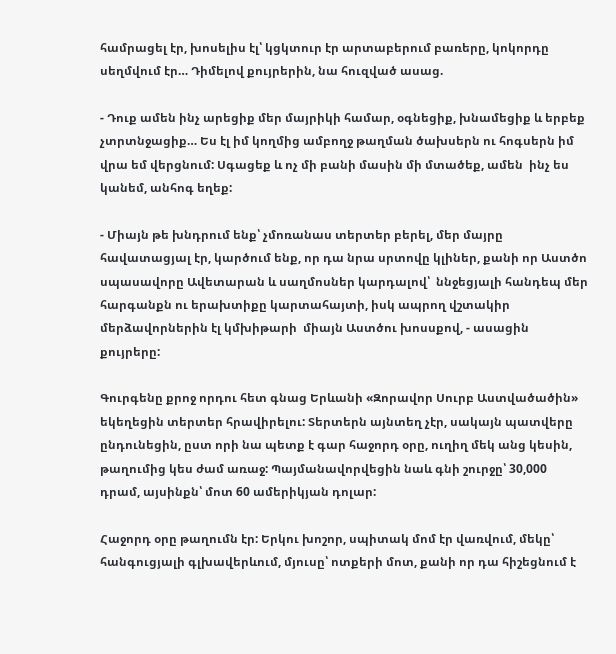համրացել էր, խոսելիս էլ՝ կցկտուր էր արտաբերում բառերը, կոկորդը սեղմվում էր… Դիմելով քույրերին, նա հուզված ասաց.

- Դուք ամեն ինչ արեցիք մեր մայրիկի համար, օգնեցիք, խնամեցիք և երբեք չտրտնջացիք… Ես էլ իմ կողմից ամբողջ թաղման ծախսերն ու հոգսերն իմ վրա եմ վերցնում: Սգացեք և ոչ մի բանի մասին մի մտածեք, ամեն  ինչ ես կանեմ, անհոգ եղեք:

- Միայն թե խնդրում ենք՝ չմոռանաս տերտեր բերել, մեր մայրը հավատացյալ էր, կարծում ենք, որ դա նրա սրտովը կլիներ, քանի որ Աստծո սպասավորը Ավետարան և սաղմոսներ կարդալով՝  ննջեցյալի հանդեպ մեր հարգանքն ու երախտիքը կարտահայտի, իսկ ապրող վշտակիր մերձավորներին էլ կմխիթարի  միայն Աստծու խոսսքով, - ասացին քույրերը:

Գուրգենը քրոջ որդու հետ գնաց Երևանի «Զորավոր Սուրբ Աստվածածին» եկեղեցին տերտեր հրավիրելու: Տերտերն այնտեղ չէր, սակայն պատվերը ընդունեցին, ըստ որի նա պետք է գար հաջորդ օրը, ուղիղ մեկ անց կեսին, թաղումից կես ժամ առաջ: Պայմանավորվեցին նաև գնի շուրջը՝ 30,000 դրամ, այսինքն՝ մոտ 60 ամերիկյան դոլար:

Հաջորդ օրը թաղումն էր: Երկու խոշոր, սպիտակ մոմ էր վառվում, մեկը՝ հանգուցյալի գլխավերևում, մյուսը՝ ոտքերի մոտ, քանի որ դա հիշեցնում է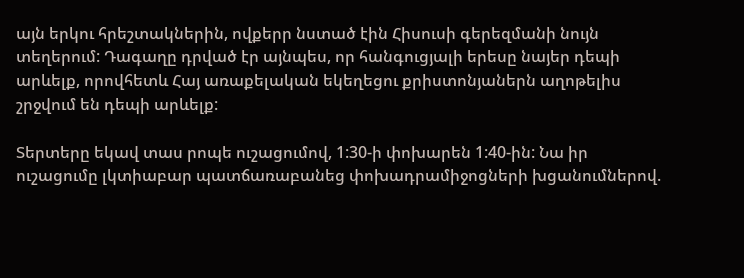այն երկու հրեշտակներին, ովքերր նստած էին Հիսուսի գերեզմանի նույն տեղերում: Դագաղը դրված էր այնպես, որ հանգուցյալի երեսը նայեր դեպի արևելք, որովհետև Հայ առաքելական եկեղեցու քրիստոնյաներն աղոթելիս շրջվում են դեպի արևելք:

Տերտերը եկավ տաս րոպե ուշացումով, 1:30-ի փոխարեն 1:40-ին: Նա իր ուշացումը լկտիաբար պատճառաբանեց փոխադրամիջոցների խցանումներով.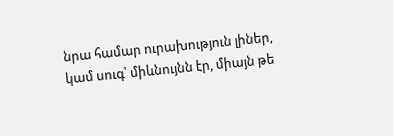նրա համար ուրախություն լիներ, կամ սուգ՝ միևնույնն էր, միայն թե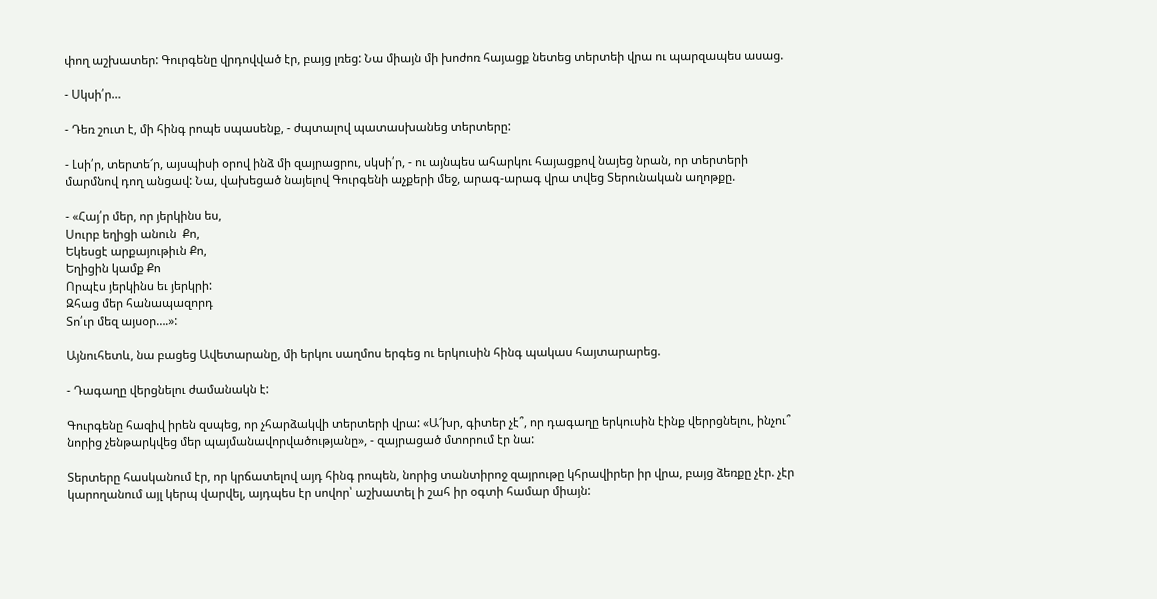փող աշխատեր: Գուրգենը վրդովված էր, բայց լռեց: Նա միայն մի խոժոռ հայացք նետեց տերտեի վրա ու պարզապես ասաց.

- Սկսի՛ր…

- Դեռ շուտ է, մի հինգ րոպե սպասենք, - ժպտալով պատասխանեց տերտերը:

- Լսի՛ր, տերտե՜ր, այսպիսի օրով ինձ մի զայրացրու, սկսի՛ր, - ու այնպես ահարկու հայացքով նայեց նրան, որ տերտերի մարմնով դող անցավ: Նա, վախեցած նայելով Գուրգենի աչքերի մեջ, արագ-արագ վրա տվեց Տերունական աղոթքը.

- «Հայ՛ր մեր, որ յերկինս ես,
Սուրբ եղիցի անուն  Քո,
Եկեսցէ արքայութիւն Քո,
Եղիցին կամք Քո
Որպէս յերկինս եւ յերկրի:
Զհաց մեր հանապազորդ
Տո՛ւր մեզ այսօր….»:

Այնուհետև, նա բացեց Ավետարանը, մի երկու սաղմոս երգեց ու երկուսին հինգ պակաս հայտարարեց.

- Դագաղը վերցնելու ժամանակն է:

Գուրգենը հազիվ իրեն զսպեց, որ չհարձակվի տերտերի վրա: «Ա՜խր, գիտեր չէ՞, որ դագաղը երկուսին էինք վերրցնելու, ինչու՞ նորից չենթարկվեց մեր պայմանավորվածությանը», - զայրացած մտորում էր նա:

Տերտերը հասկանում էր, որ կրճատելով այդ հինգ րոպեն, նորից տանտիրոջ զայրութը կհրավիրեր իր վրա, բայց ձեռքը չէր. չէր կարողանում այլ կերպ վարվել, այդպես էր սովոր՝ աշխատել ի շահ իր օգտի համար միայն: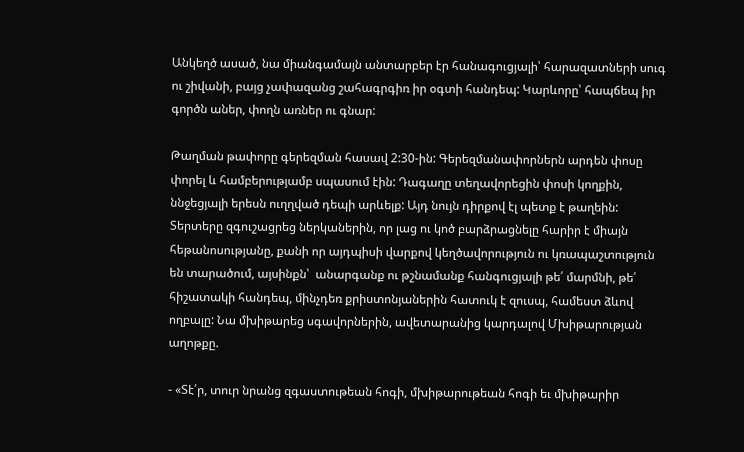Անկեղծ ասած, նա միանգամայն անտարբեր էր հանագուցյալի՝ հարազատների սուգ ու շիվանի, բայց չափազանց շահագրգիռ իր օգտի հանդեպ: Կարևորը՝ հապճեպ իր գործն աներ, փողն առներ ու գնար:

Թաղման թափորը գերեզման հասավ 2:30-ին: Գերեզմանափորներն արդեն փոսը փորել և համբերությամբ սպասում էին: Դագաղը տեղավորեցին փոսի կողքին, ննջեցյալի երեսն ուղղված դեպի արևելք: Այդ նույն դիրքով էլ պետք է թաղեին: Տերտերը զգուշացրեց ներկաներին, որ լաց ու կոծ բարձրացնելը հարիր է միայն հեթանոսությանը, քանի որ այդպիսի վարքով կեղծավորություն ու կռապաշտություն են տարածում, այսինքն՝  անարգանք ու թշնամանք հանգուցյալի թե՛ մարմնի, թե՛ հիշատակի հանդեպ, մինչդեռ քրիստոնյաներին հատուկ է զուսպ, համեստ ձևով ողբալը: Նա մխիթարեց սգավորներին, ավետարանից կարդալով Մխիթարության աղոթքը.

- «Տէ՛ր, տուր նրանց զգաստութեան հոգի, մխիթարութեան հոգի եւ մխիթարիր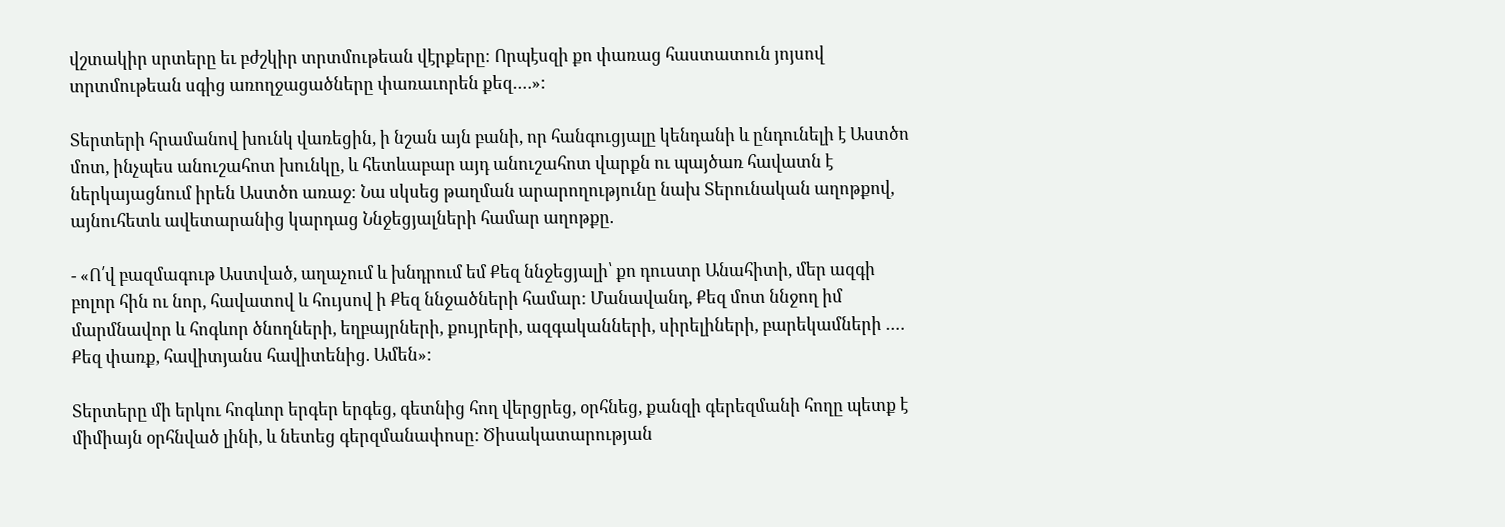վշտակիր սրտերը եւ բժշկիր տրտմութեան վէրքերը։ Որպէսզի քո փառաց հաստատուն յոյսով տրտմութեան սգից առողջացածները փառաւորեն քեզ….»:

Տերտերի հրամանով խունկ վառեցին, ի նշան այն բանի, որ հանգուցյալը կենդանի և ընդունելի է Աստծո մոտ, ինչպես անուշահոտ խունկը, և հետևաբար այդ անուշահոտ վարքն ու պայծառ հավատն է ներկայացնում իրեն Աստծո առաջ։ Նա սկսեց թաղման արարողությունը նախ Տերունական աղոթքով, այնուհետև ավետարանից կարդաց Ննջեցյալների համար աղոթքը.

- «Ո՛վ բազմագութ Աստված, աղաչում և խնդրում եմ Քեզ ննջեցյալի՝ քո դուստր Անահիտի, մեր ազգի բոլոր հին ու նոր, հավատով և հույսով ի Քեզ ննջածների համար: Մանավանդ, Քեզ մոտ ննջող իմ մարմնավոր և հոգևոր ծնողների, եղբայրների, քույրերի, ազգականների, սիրելիների, բարեկամների …. Քեզ փառք, հավիտյանս հավիտենից. Ամեն»:

Տերտերը մի երկու հոգևոր երգեր երգեց, գետնից հող վերցրեց, օրհնեց, քանզի գերեզմանի հողը պետք է միմիայն օրհնված լինի, և նետեց գերզմանափոսը: Ծիսակատարության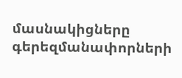մասնակիցները գերեզմանափորների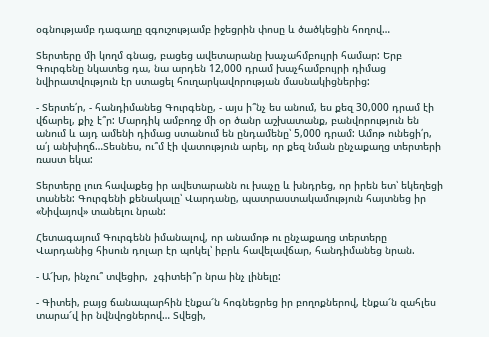օգնությամբ դագաղը զգուշությամբ իջեցրին փոսը և ծածկեցին հողով…

Տերտերը մի կողմ գնաց, բացեց ավետարանը խաչահմբույրի համար: Երբ Գուրգենը նկատեց դա, նա արդեն 12,000 դրամ խաչհամբույրի դիմաց նվիրատվություն էր ստացել հուղարկավորության մասնակիցներից:

- Տերտե՛ր, - հանդիմանեց Գուրգենը, - այս ի՞նչ ես անում, ես քեզ 30,000 դրամ էի վճարել, քիչ է՞ր: Մարդիկ ամբողջ մի օր ծանր աշխատանք, բանվորություն են անում և այդ ամենի դիմաց ստանում են ընդամենը՝ 5,000 դրամ: Ամոթ ունեցի՛ր, ա՛յ անխիղճ…Տեսնես, ու՞մ էի վատություն արել, որ քեզ նման ընչաքաղց տերտերի ռաստ եկա:

Տերտերը լուռ հավաքեց իր ավետարանն ու խաչը և խնդրեց, որ իրեն ետ՝ եկեղեցի տանեն: Գուրգենի քենակալը՝ Վարդանը, պատրաստակամություն հայտնեց իր «Նիվայով» տանելու նրան:

Հետագայում Գուրգենն իմանալով, որ անամոթ ու ընչաքաղց տերտերը Վարդանից հիսուն դոլար էր պոկել՝ իբրև հավելավճար, հանդիմանեց նրան.

- Ա՜խր, ինչու՞ տվեցիր,  չգիտեի՞ր նրա ինչ լինելը:

- Գիտեի, բայց ճանապարհին էնքա՜ն հոգնեցրեց իր բողոքներով, էնքա՜ն զահլես տարա՜վ իր նվնվոցներով… Տվեցի,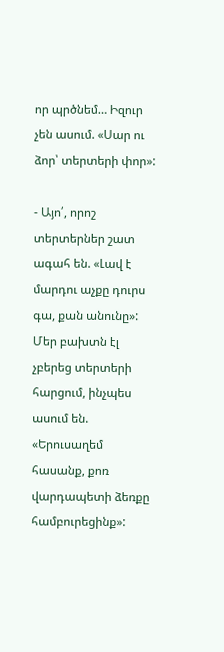որ պրծնեմ… Իզուր չեն ասում. «Սար ու ձոր՝ տերտերի փոր»:

- Այո՛, որոշ տերտերներ շատ ագահ են. «Լավ է մարդու աչքը դուրս գա, քան անունը»: Մեր բախտն էլ չբերեց տերտերի հարցում, ինչպես ասում են. «Երուսաղեմ հասանք, քոռ վարդապետի ձեռքը համբուրեցինք»: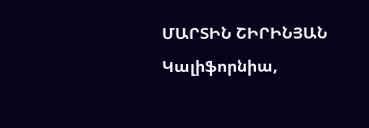ՄԱՐՏԻՆ ՇԻՐԻՆՅԱՆ
Կալիֆորնիա,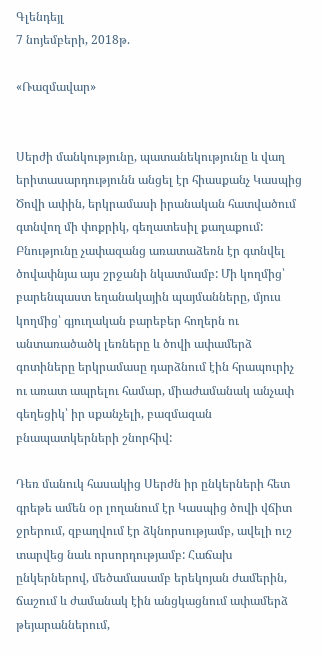Գլենդեյլ
7 նոյեմբերի, 2018թ.

«Ռազմավար»


Սերժի մանկությունը, պատանեկությունը և վաղ երիտասարդությունն անցել էր հիասքանչ Կասպից Ծովի ափին, երկրամասի իրանական հատվածում գտնվող մի փոքրիկ, գեղատեսիլ քաղաքում: Բնությունը չափազանց առատաձեռն էր գտնվել ծովափնյա այս շրջանի նկատմամբ: Մի կողմից՝ բարենպաստ եղանակային պայմանները, մյուս կողմից՝ գյուղական բարեբեր հողերն ու անտառածածկ լեռները և ծովի ափամերձ գոտիները երկրամասը դարձնում էին հրապուրիչ ու առատ ապրելու համար, միաժամանակ անչափ գեղեցիկ՝ իր սքանչելի, բազմազան  բնապատկերների շնորհիվ:

Դեռ մանուկ հասակից Սերժն իր ընկերների հետ գրեթե ամեն օր լողանում էր Կասպից ծովի վճիտ ջրերում, զբաղվում էր ձկնորսությամբ, ավելի ուշ տարվեց նաև որսորդությամբ: Հաճախ ընկերներով, մեծամասամբ երեկոյան ժամերին, ճաշում և ժամանակ էին անցկացնում ափամերձ թեյարաններում,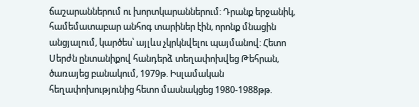ճաշարաններում ու խորտկարաններում: Դրանք երջանիկ, համեմատաբար անհոգ տարիներ էին, որոնք մնացին անցյալում, կարծես՝ այլևս չկրկնվելու պայմանով: Հետո Սերժն ընտանիքով հանդերձ տեղափոխվեց Թեհրան, ծառայեց բանակում, 1979թ. Իսլամական հեղափոխությունից հետո մասնակցեց 1980-1988թթ.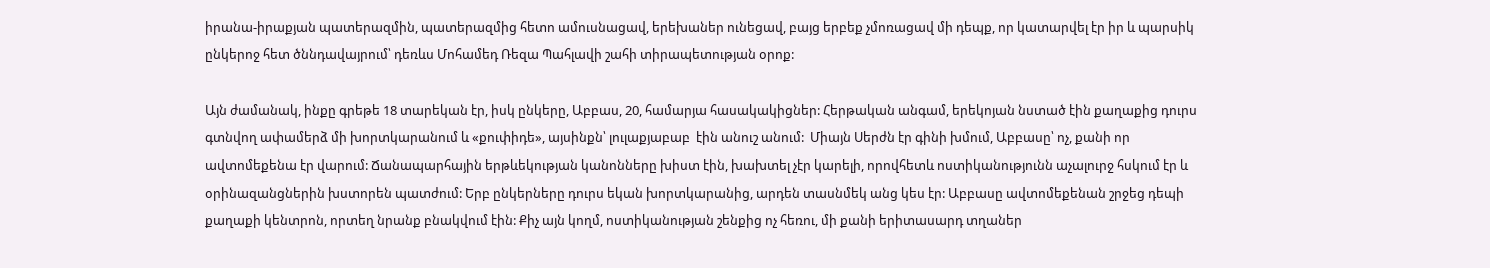իրանա-իրաքյան պատերազմին, պատերազմից հետո ամուսնացավ, երեխաներ ունեցավ, բայց երբեք չմոռացավ մի դեպք, որ կատարվել էր իր և պարսիկ ընկերոջ հետ ծննդավայրում՝ դեռևս Մոհամեդ Ռեզա Պահլավի շահի տիրապետության օրոք:

Այն ժամանակ, ինքը գրեթե 18 տարեկան էր, իսկ ընկերը, Աբբաս, 20, համարյա հասակակիցներ: Հերթական անգամ, երեկոյան նստած էին քաղաքից դուրս գտնվող ափամերձ մի խորտկարանում և «քուփիդե», այսինքն՝ լուլաքյաբաբ  էին անուշ անում:  Միայն Սերժն էր գինի խմում, Աբբասը՝ ոչ, քանի որ ավտոմեքենա էր վարում: Ճանապարհային երթևեկության կանոնները խիստ էին, խախտել չէր կարելի, որովհետև ոստիկանությունն աչալուրջ հսկում էր և օրինազանցներին խստորեն պատժում: Երբ ընկերները դուրս եկան խորտկարանից, արդեն տասնմեկ անց կես էր: Աբբասը ավտոմեքենան շրջեց դեպի քաղաքի կենտրոն, որտեղ նրանք բնակվում էին: Քիչ այն կողմ, ոստիկանության շենքից ոչ հեռու, մի քանի երիտասարդ տղաներ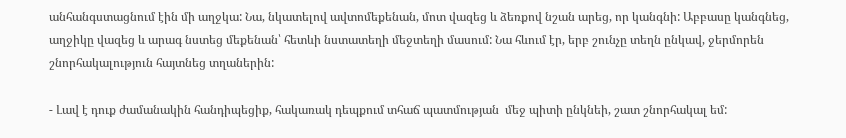անհանգստացնում էին մի աղջկա: Նա, նկատելով ավտոմեքենան, մոտ վազեց և ձեռքով նշան արեց, որ կանգնի: Աբբասը կանգնեց, աղջիկը վազեց և արագ նստեց մեքենան՝ հետևի նստատեղի մեջտեղի մասում: Նա հևում էր, երբ շունչը տեղն ընկավ, ջերմորեն շնորհակալություն հայտնեց տղաներին:

- Լավ է դուք ժամանակին հանդիպեցիք, հակառակ դեպքում տհաճ պատմության  մեջ պիտի ընկնեի, շատ շնորհակալ եմ: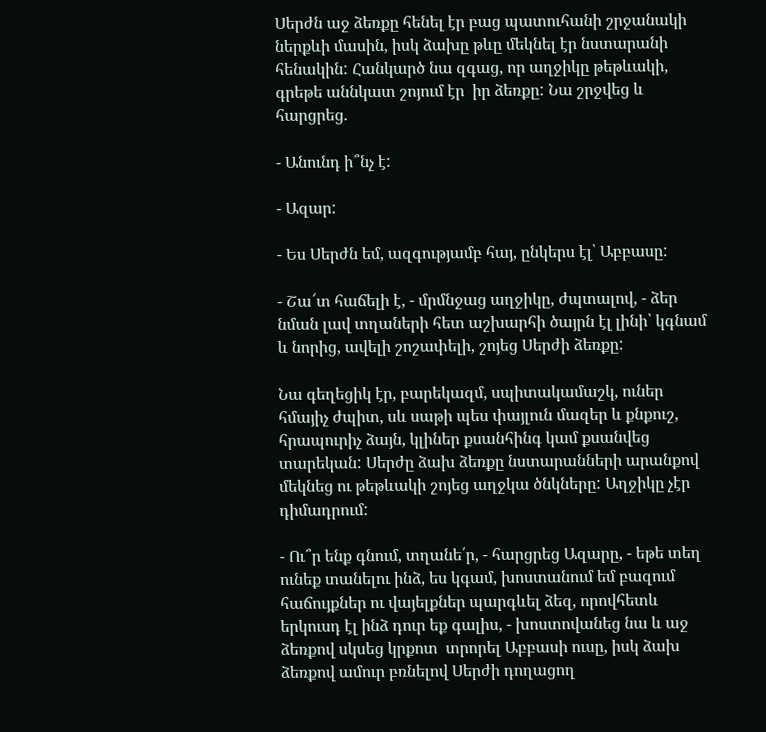Սերժն աջ ձեռքը հենել էր բաց պատուհանի շրջանակի ներքևի մասին, իսկ ձախը թևը մեկնել էր նստարանի հենակին: Հանկարծ նա զգաց, որ աղջիկը թեթևակի, գրեթե աննկատ շոյում էր  իր ձեռքը: Նա շրջվեց և հարցրեց.

- Անունդ ի՞նչ է:

- Ազար:

- Ես Սերժն եմ, ազգությամբ հայ, ընկերս էլ՝ Աբբասը:

- Շա՜տ հաճելի է, - մրմնջաց աղջիկը, ժպտալով, - ձեր նման լավ տղաների հետ աշխարհի ծայրն էլ լինի՝ կգնամ և նորից, ավելի շոշափելի, շոյեց Սերժի ձեռքը:

Նա գեղեցիկ էր, բարեկազմ, սպիտակամաշկ, ուներ հմայիչ ժպիտ, սև սաթի պես փայլուն մազեր և քնքուշ, հրապուրիչ ձայն, կլիներ քսանհինգ կամ քսանվեց տարեկան: Սերժը ձախ ձեռքը նստարանների արանքով մեկնեց ու թեթևակի շոյեց աղջկա ծնկները: Աղջիկը չէր դիմադրում:

- Ու՞ր ենք գնում, տղանե՛ր, - հարցրեց Ազարը, - եթե տեղ ունեք տանելու ինձ, ես կգամ, խոստանում եմ բազում հաճույքներ ու վայելքներ պարգևել ձեզ, որովհետև երկուսդ էլ ինձ դուր եք գալիս, - խոստովանեց նա և աջ ձեռքով սկսեց կրքոտ  տրորել Աբբասի ուսը, իսկ ձախ ձեռքով ամուր բռնելով Սերժի դողացող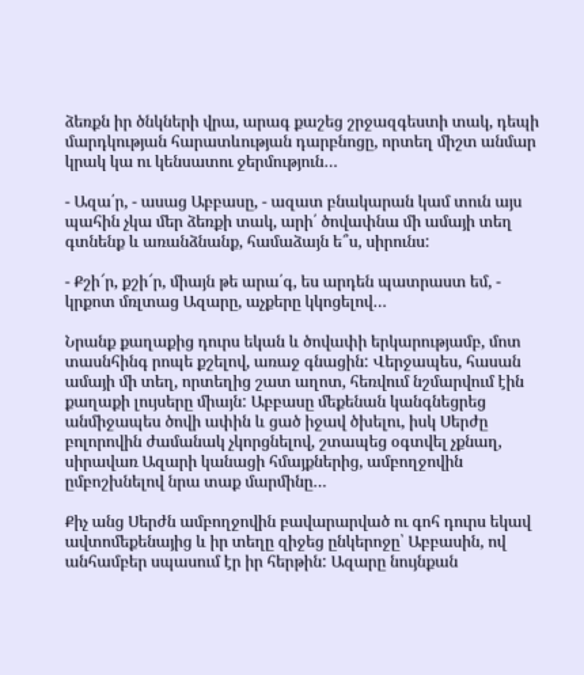ձեռքն իր ծնկների վրա, արագ քաշեց շրջազգեստի տակ, դեպի մարդկության հարատևության դարբնոցը, որտեղ միշտ անմար կրակ կա ու կենսատու ջերմություն…

- Ազա՛ր, - ասաց Աբբասը, - ազատ բնակարան կամ տուն այս պահին չկա մեր ձեռքի տակ, արի՛ ծովափնա մի ամայի տեղ գտնենք և առանձնանք, համաձայն ե՞ս, սիրունս:

- Քշի՜ր, քշի՜ր, միայն թե արա՛գ, ես արդեն պատրաստ եմ, - կրքոտ մռլտաց Ազարը, աչքերը կկոցելով…

Նրանք քաղաքից դուրս եկան և ծովափի երկարությամբ, մոտ տասնհինգ րոպե քշելով, առաջ գնացին: Վերջապես, հասան ամայի մի տեղ, որտեղից շատ աղոտ, հեռվում նշմարվում էին քաղաքի լույսերը միայն: Աբբասը մեքենան կանգնեցրեց անմիջապես ծովի ափին և ցած իջավ ծխելու, իսկ Սերժը բոլորովին ժամանակ չկորցնելով, շտապեց օգտվել չքնաղ, սիրավառ Ազարի կանացի հմայքներից, ամբողջովին ըմբոշխնելով նրա տաք մարմինը…

Քիչ անց Սերժն ամբողջովին բավարարված ու գոհ դուրս եկավ ավտոմեքենայից և իր տեղը զիջեց ընկերոջը՝ Աբբասին, ով անհամբեր սպասում էր իր հերթին: Ազարը նույնքան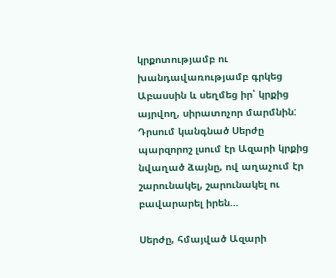կրքոտությամբ ու խանդավառությամբ գրկեց Աբասսին և սեղմեց իր՝ կրքից այրվող, սիրատոչոր մարմնին: Դրսում կանգնած Սերժը պարզորոշ լսում էր Ազարի կրքից նվաղած ձայնը, ով աղաչում էր շարունակել, շարունակել ու բավարարել իրեն…

Սերժը, հմայված Ազարի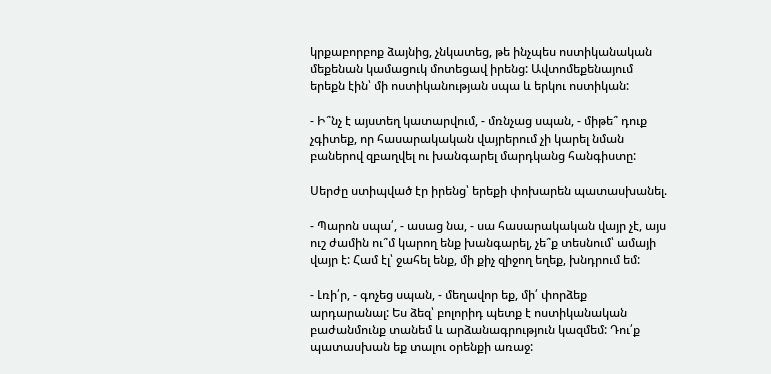կրքաբորբոք ձայնից, չնկատեց, թե ինչպես ոստիկանական մեքենան կամացուկ մոտեցավ իրենց: Ավտոմեքենայում երեքն էին՝ մի ոստիկանության սպա և երկու ոստիկան:

- Ի՞նչ է այստեղ կատարվում, - մռնչաց սպան, - միթե՞ դուք չգիտեք, որ հասարակական վայրերում չի կարել նման բաներով զբաղվել ու խանգարել մարդկանց հանգիստը:

Սերժը ստիպված էր իրենց՝ երեքի փոխարեն պատասխանել.

- Պարոն սպա՛, - ասաց նա, - սա հասարակական վայր չէ, այս ուշ ժամին ու՞մ կարող ենք խանգարել, չե՞ք տեսնում՝ ամայի վայր է: Համ էլ՝ ջահել ենք, մի քիչ զիջող եղեք, խնդրում եմ:

- Լռի՛ր, - գոչեց սպան, - մեղավոր եք, մի՛ փորձեք արդարանալ: Ես ձեզ՝ բոլորիդ պետք է ոստիկանական բաժանմունք տանեմ և արձանագրություն կազմեմ: Դու՛ք պատասխան եք տալու օրենքի առաջ: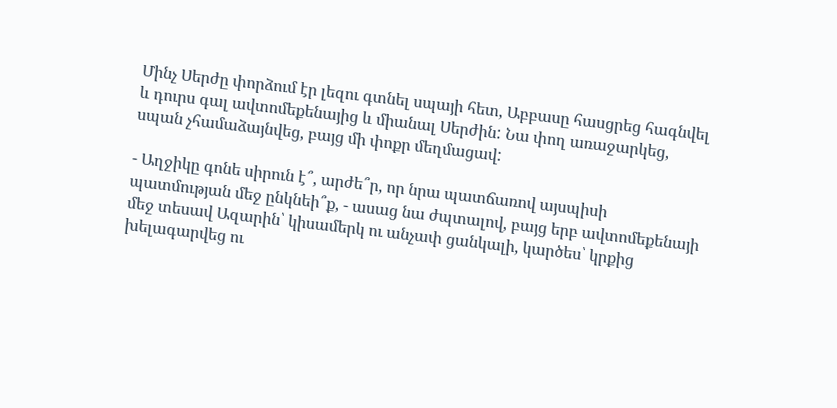Մինչ Սերժը փորձում էր լեզու գտնել սպայի հետ, Աբբասը հասցրեց հագնվել և դուրս գալ ավտոմեքենայից և միանալ Սերժին: Նա փող առաջարկեց, սպան չհամաձայնվեց, բայց մի փոքր մեղմացավ:

- Աղջիկը գոնե սիրուն է՞, արժե՞ր, որ նրա պատճառով այսպիսի պատմության մեջ ընկնեի՞ք, - ասաց նա ժպտալով, բայց երբ ավտոմեքենայի մեջ տեսավ Ազարին՝ կիսամերկ ու անչափ ցանկալի, կարծես՝ կրքից խելագարվեց ու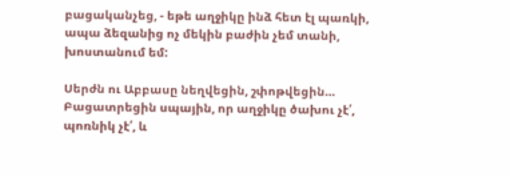բացականչեց, - եթե աղջիկը ինձ հետ էլ պառկի, ապա ձեզանից ոչ մեկին բաժին չեմ տանի, խոստանում եմ:

Սերժն ու Աբբասը նեղվեցին, շփոթվեցին… Բացատրեցին սպային, որ աղջիկը ծախու չէ՛, պոռնիկ չէ՛, և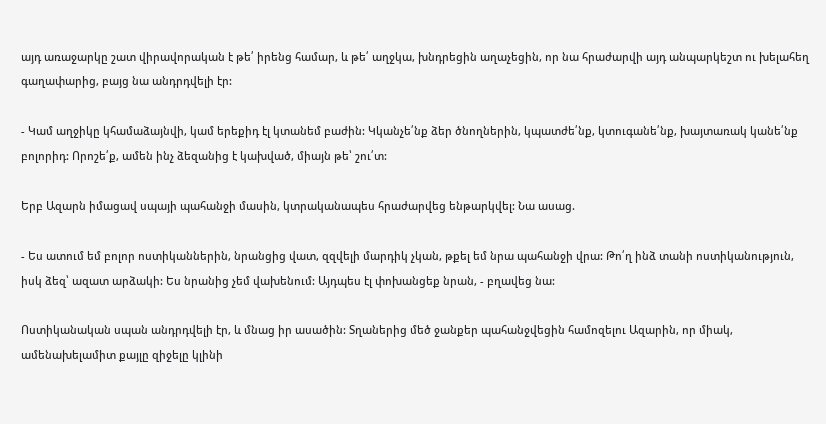այդ առաջարկը շատ վիրավորական է թե՛ իրենց համար, և թե՛ աղջկա, խնդրեցին աղաչեցին, որ նա հրաժարվի այդ անպարկեշտ ու խելահեղ գաղափարից, բայց նա անդրդվելի էր:

- Կամ աղջիկը կհամաձայնվի, կամ երեքիդ էլ կտանեմ բաժին: Կկանչե՛նք ձեր ծնողներին, կպատժե՛նք, կտուգանե՛նք, խայտառակ կանե՛նք բոլորիդ: Որոշե՛ք, ամեն ինչ ձեզանից է կախված, միայն թե՝ շու՛տ:

Երբ Ազարն իմացավ սպայի պահանջի մասին, կտրականապես հրաժարվեց ենթարկվել: Նա ասաց.

- Ես ատում եմ բոլոր ոստիկաններին, նրանցից վատ, զզվելի մարդիկ չկան, թքել եմ նրա պահանջի վրա: Թո՛ղ ինձ տանի ոստիկանություն, իսկ ձեզ՝ ազատ արձակի: Ես նրանից չեմ վախենում: Այդպես էլ փոխանցեք նրան, - բղավեց նա:

Ոստիկանական սպան անդրդվելի էր, և մնաց իր ասածին: Տղաներից մեծ ջանքեր պահանջվեցին համոզելու Ազարին, որ միակ, ամենախելամիտ քայլը զիջելը կլինի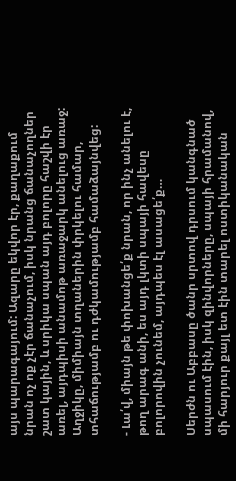այս պարագայում: Ազարը եկվոր էր, քաղաքում նրան ոչ ոք չէր ճանաչում, իսկ նրանց ճանաչողներ շատ կային, և սրիկա սպան այդ բոլորը հաշվի էր առել, այդպիսի անամոթ առաջարկ անելուց առաջ: Աղջիկը, միմիայն տղաներին փրկելու համար, տհաճությամբ ու դժկամությամբ համաձայնվեց:

- Լա՛վ, միայն թե փոխանցե՛ք նրան, որ ինչ անելու է, թող արագ անի, ես այդ լկտի սպայի հավեսը բոլորովին չունեմ, այդպես էլ ասացե՛ք…

Սերժն ու Աբբասը ծանր սրտով դրսում կանգնած սպասում էին, իսկ զինվորները, սպայի հրամանով, մի հարյուր քայլ ետ էին տարել ոստիկանական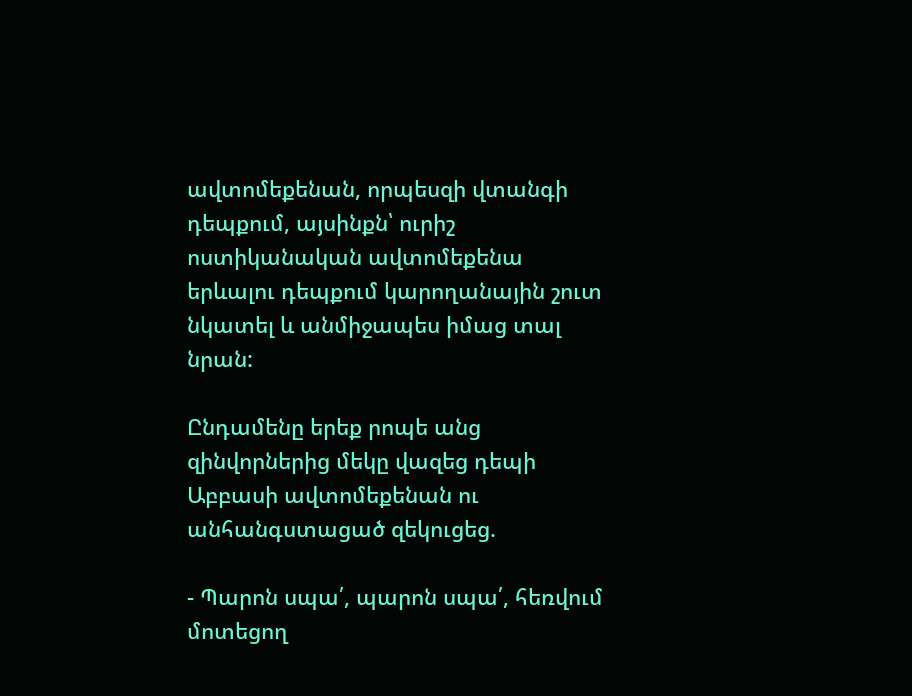ավտոմեքենան, որպեսզի վտանգի դեպքում, այսինքն՝ ուրիշ ոստիկանական ավտոմեքենա երևալու դեպքում կարողանային շուտ նկատել և անմիջապես իմաց տալ նրան:

Ընդամենը երեք րոպե անց զինվորներից մեկը վազեց դեպի Աբբասի ավտոմեքենան ու անհանգստացած զեկուցեց.

- Պարոն սպա՛, պարոն սպա՛, հեռվում մոտեցող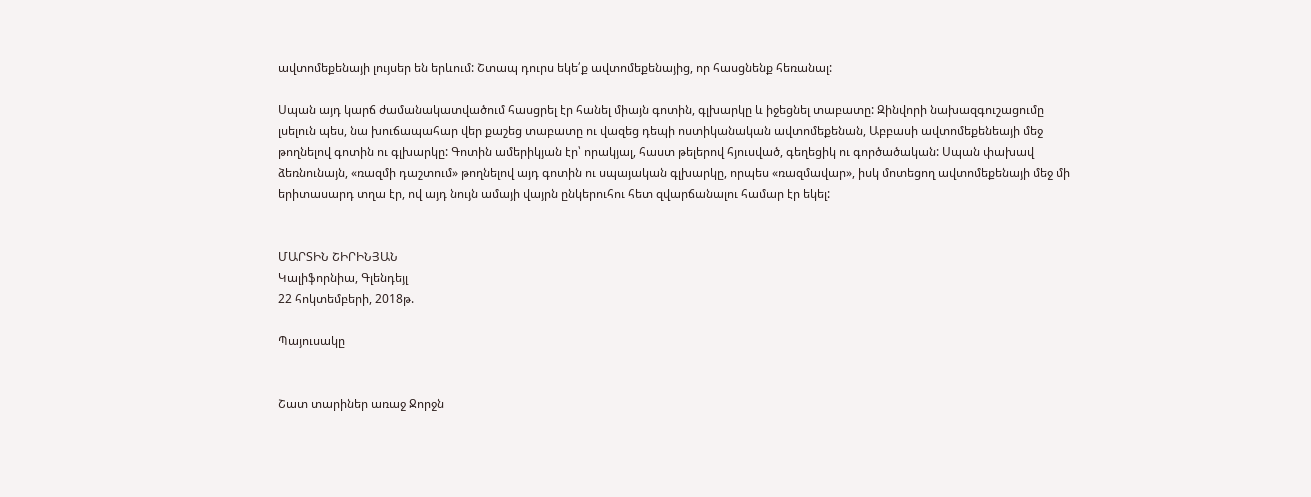ավտոմեքենայի լույսեր են երևում: Շտապ դուրս եկե՛ք ավտոմեքենայից, որ հասցնենք հեռանալ:

Սպան այդ կարճ ժամանակատվածում հասցրել էր հանել միայն գոտին, գլխարկը և իջեցնել տաբատը: Զինվորի նախազգուշացումը լսելուն պես, նա խուճապահար վեր քաշեց տաբատը ու վազեց դեպի ոստիկանական ավտոմեքենան, Աբբասի ավտոմեքենեայի մեջ թողնելով գոտին ու գլխարկը: Գոտին ամերիկյան էր՝ որակյալ, հաստ թելերով հյուսված, գեղեցիկ ու գործածական: Սպան փախավ ձեռնունայն, «ռազմի դաշտում» թողնելով այդ գոտին ու սպայական գլխարկը, որպես «ռազմավար», իսկ մոտեցող ավտոմեքենայի մեջ մի երիտասարդ տղա էր, ով այդ նույն ամայի վայրն ընկերուհու հետ զվարճանալու համար էր եկել:


ՄԱՐՏԻՆ ՇԻՐԻՆՅԱՆ
Կալիֆորնիա, Գլենդեյլ
22 հոկտեմբերի, 2018թ.

Պայուսակը


Շատ տարիներ առաջ Ջորջն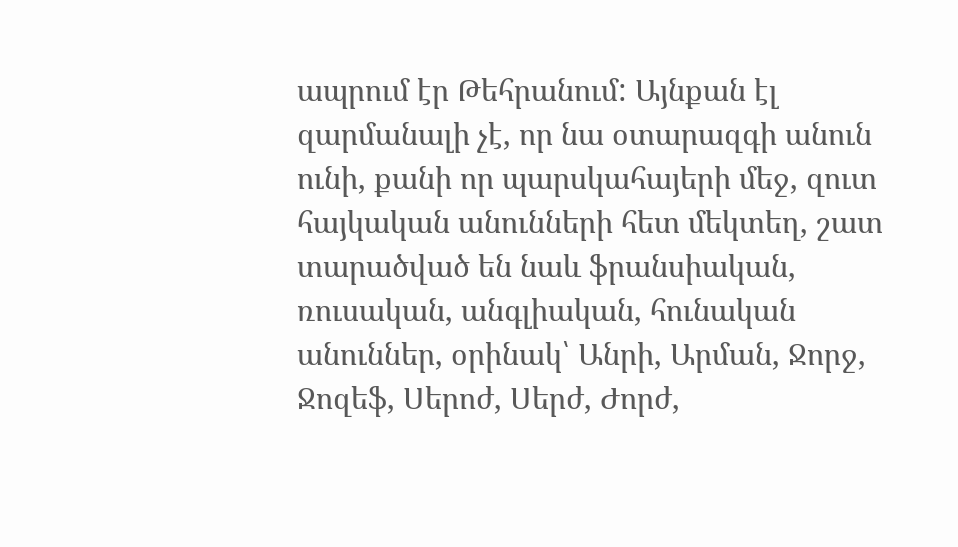ապրում էր Թեհրանում: Այնքան էլ զարմանալի չէ, որ նա օտարազգի անուն ունի, քանի որ պարսկահայերի մեջ, զուտ հայկական անունների հետ մեկտեղ, շատ տարածված են նաև ֆրանսիական, ռուսական, անգլիական, հունական անուններ, օրինակ՝ Անրի, Արման, Ջորջ, Ջոզեֆ, Սերոժ, Սերժ, Ժորժ,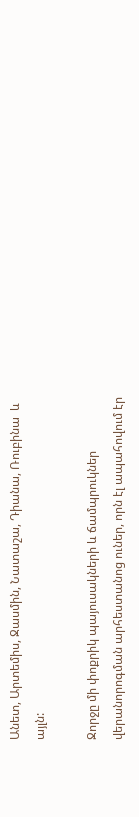Անետ, Արտեմիս, Ջասմին, Նատաշա, Դիանա, Ռուբինա  և այլն:

Ջորջը մի փոքրիկ պայուսակների և ճամպրուկներ վերանորոգման արհեստանոց ուներ, որն էլ ապահովում էր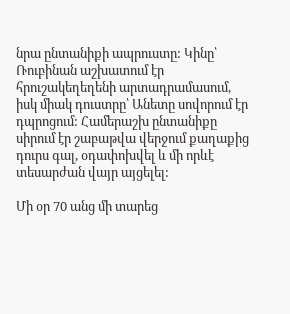նրա ընտանիքի ապրուստը: Կինը՝ Ռուբինան աշխատում էր հրուշակեղեղենի արտադրամասում, իսկ միակ դուստրը՝ Անետը սովորում էր դպրոցում: Համերաշխ ընտանիքը սիրում էր շաբաթվա վերջում քաղաքից դուրս գալ, օդափոխվել և մի որևէ տեսարժան վայր այցելել:

Մի օր 70 անց մի տարեց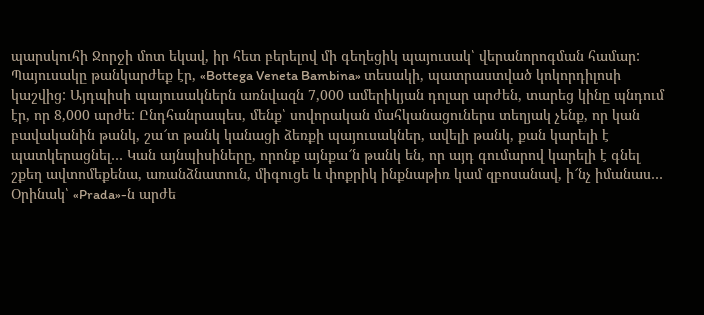պարսկուհի Ջորջի մոտ եկավ, իր հետ բերելով մի գեղեցիկ պայուսակ՝ վերանորոգման համար: Պայուսակը թանկարժեք էր, «Bottega Veneta Bambina» տեսակի, պատրաստված կոկորդիլոսի կաշվից: Այդպիսի պայուսակներն առնվազն 7,000 ամերիկյան դոլար արժեն, տարեց կինը պնդում էր, որ 8,000 արժե: Ընդհանրապես, մենք՝ սովորական մահկանացուներս տեղյակ չենք, որ կան բավականին թանկ, շա՜տ թանկ կանացի ձեռքի պայուսակներ, ավելի թանկ, քան կարելի է պատկերացնել… Կան այնպիսիները, որոնք այնքա՜ն թանկ են, որ այդ գումարով կարելի է գնել շքեղ ավտոմեքենա, առանձնատուն, միգուցե և փոքրիկ ինքնաթիռ կամ զբոսանավ, ի՜նչ իմանաս… Օրինակ՝ «Prada»-ն արժե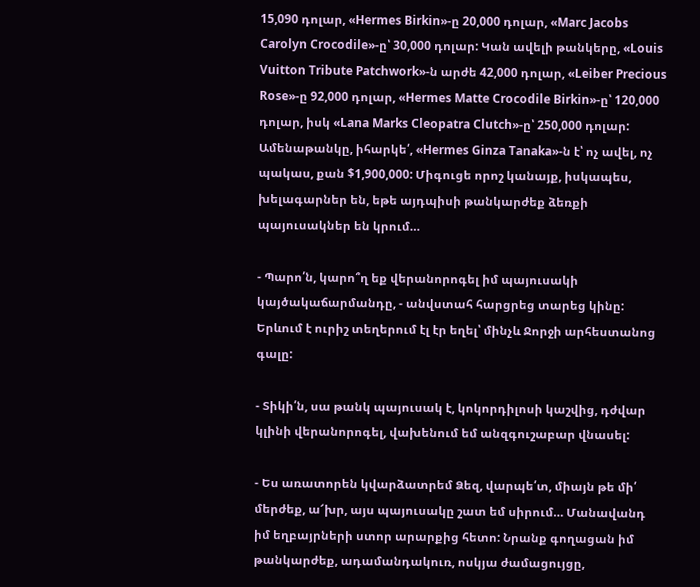15,090 դոլար, «Hermes Birkin»-ը 20,000 դոլար, «Marc Jacobs Carolyn Crocodile»-ը՝ 30,000 դոլար: Կան ավելի թանկերը, «Louis Vuitton Tribute Patchwork»-ն արժե 42,000 դոլար, «Leiber Precious Rose»-ը 92,000 դոլար, «Hermes Matte Crocodile Birkin»-ը՝ 120,000 դոլար, իսկ «Lana Marks Cleopatra Clutch»-ը՝ 250,000 դոլար: Ամենաթանկը, իհարկե՛, «Hermes Ginza Tanaka»-ն է՝ ոչ ավել, ոչ պակաս, քան $1,900,000: Միգուցե որոշ կանայք, իսկապես, խելագարներ են, եթե այդպիսի թանկարժեք ձեռքի պայուսակներ են կրում…

- Պարո՛ն, կարո՞ղ եք վերանորոգել իմ պայուսակի կայծակաճարմանդը, - անվստահ հարցրեց տարեց կինը: Երևում է ուրիշ տեղերում էլ էր եղել՝ մինչև Ջորջի արհեստանոց գալը:

- Տիկի՛ն, սա թանկ պայուսակ է, կոկորդիլոսի կաշվից, դժվար կլինի վերանորոգել, վախենում եմ անզգուշաբար վնասել:

- Ես առատորեն կվարձատրեմ Ձեզ, վարպե՛տ, միայն թե մի՛ մերժեք, ա՜խր, այս պայուսակը շատ եմ սիրում… Մանավանդ իմ եղբայրների ստոր արարքից հետո: Նրանք գողացան իմ թանկարժեք, ադամանդակուռ, ոսկյա ժամացույցը,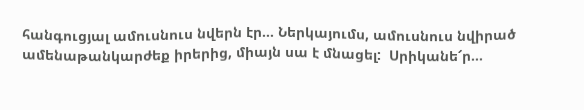հանգուցյալ ամուսնուս նվերն էր… Ներկայումս, ամուսնուս նվիրած ամենաթանկարժեք իրերից, միայն սա է մնացել:  Սրիկանե՜ր…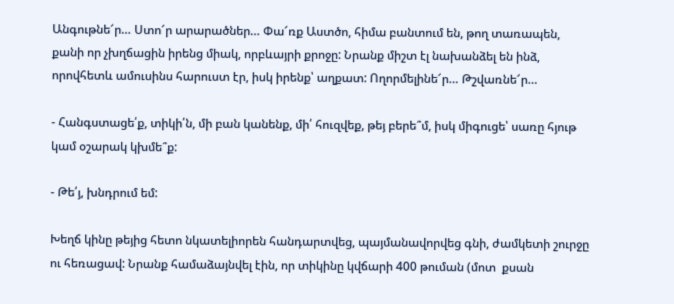Անգութնե՜ր… Ստո՜ր արարածներ… Փա՜ռք Աստծո, հիմա բանտում են, թող տառապեն, քանի որ չխղճացին իրենց միակ, որբևայրի քրոջը: Նրանք միշտ էլ նախանձել են ինձ, որովհետև ամուսինս հարուստ էր, իսկ իրենք՝ աղքատ: Ողորմելինե՜ր… Թշվառնե՜ր…

- Հանգստացե՛ք, տիկի՛ն, մի բան կանենք, մի՛ հուզվեք, թեյ բերե՞մ, իսկ միգուցե՝ սառը հյութ կամ օշարակ կխմե՞ք:

- Թե՛յ, խնդրում եմ:

Խեղճ կինը թեյից հետո նկատելիորեն հանդարտվեց, պայմանավորվեց գնի, ժամկետի շուրջը ու հեռացավ: Նրանք համաձայնվել էին, որ տիկինը կվճարի 400 թուման (մոտ  քսան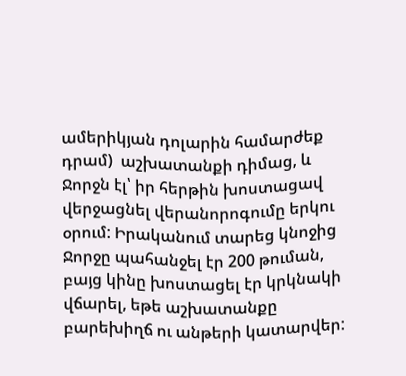ամերիկյան դոլարին համարժեք դրամ)  աշխատանքի դիմաց, և Ջորջն էլ՝ իր հերթին խոստացավ վերջացնել վերանորոգումը երկու օրում: Իրականում տարեց կնոջից Ջորջը պահանջել էր 200 թուման, բայց կինը խոստացել էր կրկնակի վճարել, եթե աշխատանքը բարեխիղճ ու անթերի կատարվեր: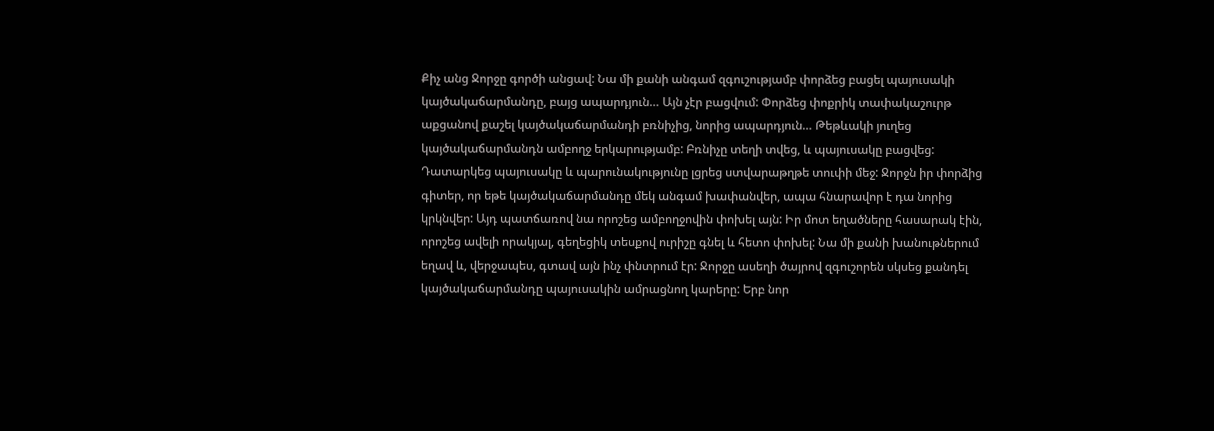Քիչ անց Ջորջը գործի անցավ: Նա մի քանի անգամ զգուշությամբ փորձեց բացել պայուսակի կայծակաճարմանդը, բայց ապարդյուն… Այն չէր բացվում: Փորձեց փոքրիկ տափակաշուրթ աքցանով քաշել կայծակաճարմանդի բռնիչից, նորից ապարդյուն… Թեթևակի յուղեց կայծակաճարմանդն ամբողջ երկարությամբ: Բռնիչը տեղի տվեց, և պայուսակը բացվեց: Դատարկեց պայուսակը և պարունակությունը լցրեց ստվարաթղթե տուփի մեջ: Ջորջն իր փորձից գիտեր, որ եթե կայծակաճարմանդը մեկ անգամ խափանվեր, ապա հնարավոր է դա նորից կրկնվեր: Այդ պատճառով նա որոշեց ամբողջովին փոխել այն: Իր մոտ եղածները հասարակ էին, որոշեց ավելի որակյալ, գեղեցիկ տեսքով ուրիշը գնել և հետո փոխել: Նա մի քանի խանութներում եղավ և, վերջապես, գտավ այն ինչ փնտրում էր: Ջորջը ասեղի ծայրով զգուշորեն սկսեց քանդել կայծակաճարմանդը պայուսակին ամրացնող կարերը: Երբ նոր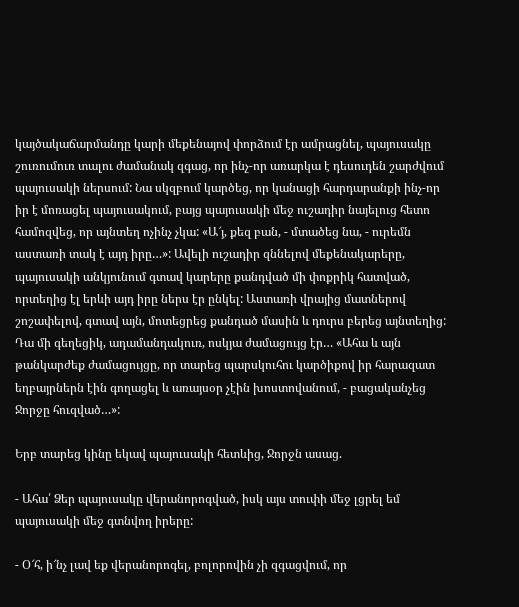կայծակաճարմանդը կարի մեքենայով փորձում էր ամրացնել, պայուսակը շուռումուռ տալու ժամանակ զգաց, որ ինչ-որ առարկա է դեսուդեն շարժվում պայուսակի ներսում: Նա սկզբում կարծեց, որ կանացի հարդարանքի ինչ-որ իր է մոռացել պայուսակում, բայց պայուսակի մեջ ուշադիր նայելուց հետո համոզվեց, որ այնտեղ ոչինչ չկա: «Ա՜յ, քեզ բան, - մտածեց նա, - ուրեմն աստառի տակ է այդ իրը…»: Ավելի ուշադիր զննելով մեքենակարերը, պայուսակի անկյունում գտավ կարերը քանդված մի փոքրիկ հատված, որտեղից էլ երևի այդ իրը ներս էր ընկել: Աստառի վրայից մատներով շոշափելով, գտավ այն, մոտեցրեց քանդած մասին և դուրս բերեց այնտեղից: Դա մի գեղեցիկ, ադամանդակուռ, ոսկյա ժամացույց էր… «Ահա և այն թանկարժեք ժամացույցը, որ տարեց պարսկուհու կարծիքով իր հարազատ եղբայրներն էին գողացել և առայսօր չէին խոստովանում, - բացականչեց Ջորջը հուզված…»:

Երբ տարեց կինը եկավ պայուսակի հետևից, Ջորջն ասաց.

- Ահա՛ Ձեր պայուսակը վերանորոգված, իսկ այս տուփի մեջ լցրել եմ պայուսակի մեջ գտնվող իրերը:

- Օ՜հ, ի՜նչ լավ եք վերանորոգել, բոլորովին չի զգացվում, որ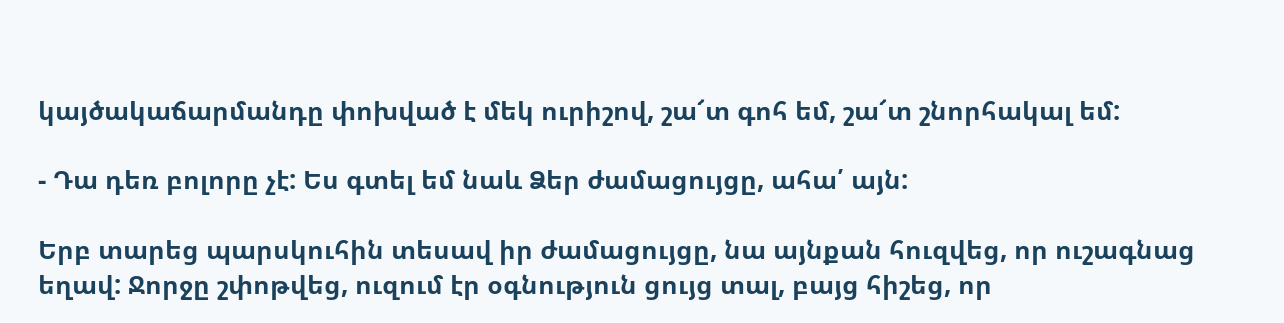կայծակաճարմանդը փոխված է մեկ ուրիշով, շա՜տ գոհ եմ, շա՜տ շնորհակալ եմ:

- Դա դեռ բոլորը չէ: Ես գտել եմ նաև Ձեր ժամացույցը, ահա՛ այն:

Երբ տարեց պարսկուհին տեսավ իր ժամացույցը, նա այնքան հուզվեց, որ ուշագնաց եղավ: Ջորջը շփոթվեց, ուզում էր օգնություն ցույց տալ, բայց հիշեց, որ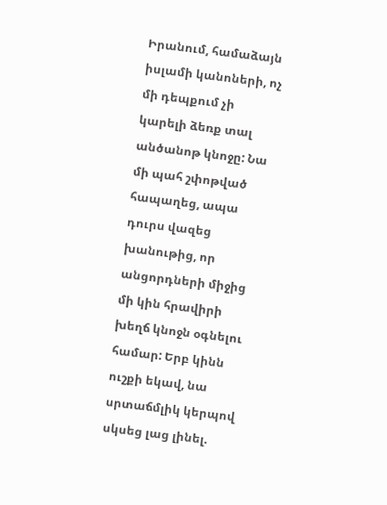Իրանում, համաձայն իսլամի կանոների, ոչ մի դեպքում չի կարելի ձեռք տալ անծանոթ կնոջը: Նա մի պահ շփոթված հապաղեց, ապա դուրս վազեց խանութից, որ անցորդների միջից մի կին հրավիրի խեղճ կնոջն օգնելու համար: Երբ կինն ուշքի եկավ, նա սրտաճմլիկ կերպով սկսեց լաց լինել.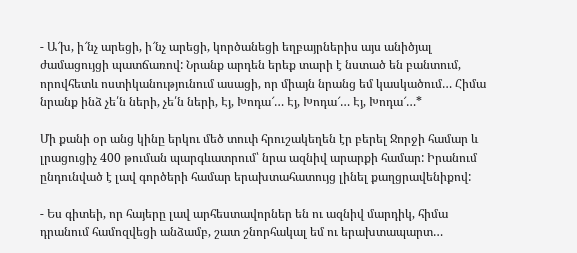- Ա՜խ, ի՜նչ արեցի, ի՜նչ արեցի, կործանեցի եղբայրներիս այս անիծյալ ժամացույցի պատճառով: Նրանք արդեն երեք տարի է նստած են բանտում, որովհետև ոստիկանությունում ասացի, որ միայն նրանց եմ կասկածում… Հիմա նրանք ինձ չե՛ն ների, չե՛ն ների, Էյ, Խոդա՜… Էյ, Խոդա՜… Էյ, Խոդա՜…*

Մի քանի օր անց կինը երկու մեծ տուփ հրուշակեղեն էր բերել Ջորջի համար և լրացուցիչ 400 թուման պարգևատրում՝ նրա ազնիվ արարքի համար: Իրանում ընդունված է լավ գործերի համար երախտահատույց լինել քաղցրավենիքով:

- Ես գիտեի, որ հայերը լավ արհեստավորներ են ու ազնիվ մարդիկ, հիմա դրանում համոզվեցի անձամբ, շատ շնորհակալ եմ ու երախտապարտ…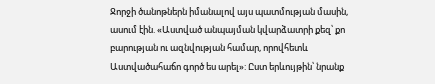Ջորջի ծանոթներն իմանալով այս պատմության մասին, ասում էին. «Աստված անպայման կվարձատրի քեզ՝ քո բարության ու ազնվության համար, որովհետև Աստվածահաճո գործ ես արել»: Ըստ երևույթին՝ նրանք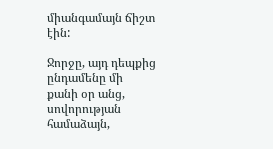միանգամայն ճիշտ էին:

Ջորջը, այդ դեպքից ընդամենը մի քանի օր անց, սովորության համաձայն,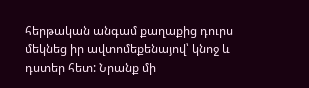հերթական անգամ քաղաքից դուրս մեկնեց իր ավտոմեքենայով՝ կնոջ և դստեր հետ: Նրանք մի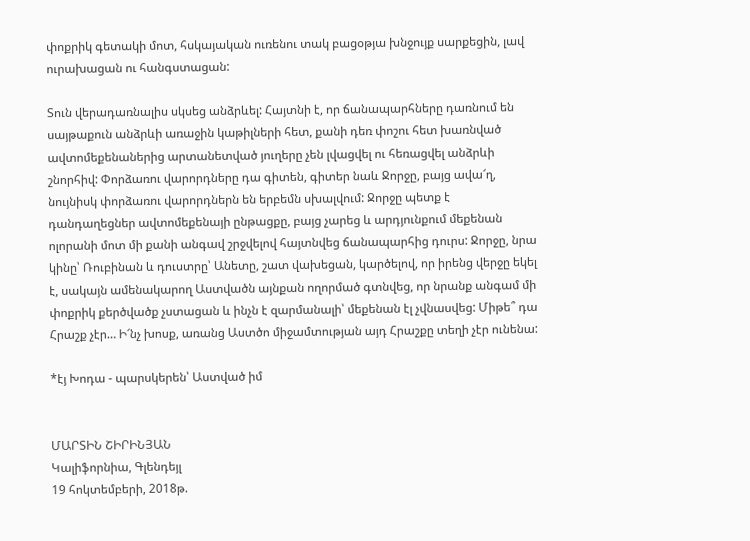փոքրիկ գետակի մոտ, հսկայական ուռենու տակ բացօթյա խնջույք սարքեցին, լավ ուրախացան ու հանգստացան:

Տուն վերադառնալիս սկսեց անձրևել: Հայտնի է, որ ճանապարհները դառնում են սայթաքուն անձրևի առաջին կաթիլների հետ, քանի դեռ փոշու հետ խառնված ավտոմեքենաներից արտանետված յուղերը չեն լվացվել ու հեռացվել անձրևի շնորհիվ: Փորձառու վարորդները դա գիտեն, գիտեր նաև Ջորջը, բայց ավա՜ղ, նույնիսկ փորձառու վարորդներն են երբեմն սխալվում: Ջորջը պետք է դանդաղեցներ ավտոմեքենայի ընթացքը, բայց չարեց և արդյունքում մեքենան ոլորանի մոտ մի քանի անգավ շրջվելով հայտնվեց ճանապարհից դուրս: Ջորջը, նրա կինը՝ Ռուբինան և դուստրը՝ Անետը, շատ վախեցան, կարծելով, որ իրենց վերջը եկել է, սակայն ամենակարող Աստվածն այնքան ողորմած գտնվեց, որ նրանք անգամ մի փոքրիկ քերծվածք չստացան և ինչն է զարմանալի՝ մեքենան էլ չվնասվեց: Միթե՞ դա Հրաշք չէր… Ի՜նչ խոսք, առանց Աստծո միջամտության այդ Հրաշքը տեղի չէր ունենա:

*էյ Խոդա - պարսկերեն՝ Աստված իմ


ՄԱՐՏԻՆ ՇԻՐԻՆՅԱՆ
Կալիֆորնիա, Գլենդեյլ
19 հոկտեմբերի, 2018թ.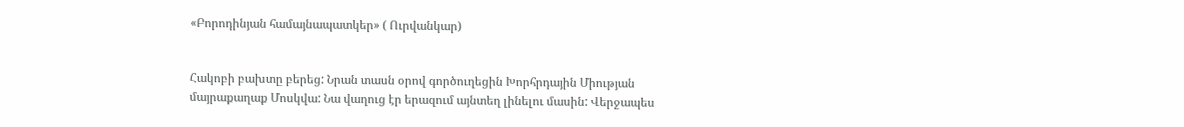«Բորոդինյան համայնապատկեր» ( Ուրվանկար)


Հակոբի բախտը բերեց: Նրան տասն օրով գործուղեցին Խորհրդային Միության մայրաքաղաք Մոսկվա: Նա վաղուց էր երազում այնտեղ լինելու մասին: Վերջապես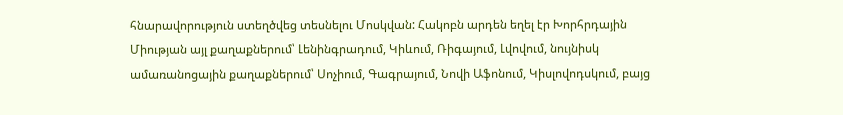հնարավորություն ստեղծվեց տեսնելու Մոսկվան: Հակոբն արդեն եղել էր Խորհրդային Միության այլ քաղաքներում՝ Լենինգրադում, Կիևում, Ռիգայում, Լվովում, նույնիսկ ամառանոցային քաղաքներում՝ Սոչիում, Գագրայում, Նովի Աֆոնում, Կիսլովոդսկում, բայց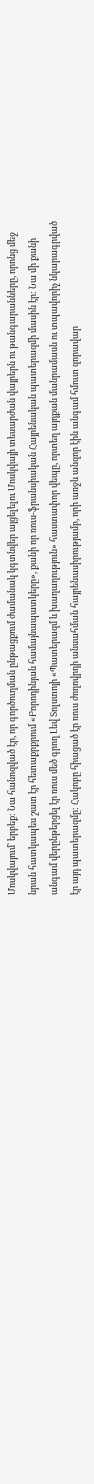Մոսկվայում` երբեք: Նա հանոզված էր, որ գործուղման ընթացքում ժամանակ կգտնվեր այցելելու Մոսկվայի տեսարժան վայրերն ու թանգարանները, որոնց մեջ նրան հատկապես շատ էր հետաքրքրում «Բորոդինյան համայնապատկերը», քանի որ ռուս-ֆրանսիական Հայրենական պատերազմի մասին էր: Նա մի քանի անգամ վերընթերցել էր ռուս մեծ գրող Լեվ Տոլստոյի «Պատերազմ և խաղաղություն» հաստափոր վեպը, որտեղ այդքան մանրամասն ու տպավորիչ նկարագրված էր այդ պատերազմը: Հակոբը հիացած էր ռուս ժողովրդի անսահման հայրենասիրությամբ, որի առջև անզոր էին անգամ հմուտ զորավար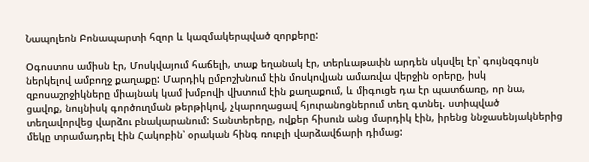Նապոլեոն Բոնապարտի հզոր և կազմակերպված զորքերը:

Օգոստոս ամիսն էր, Մոսկվայում հաճելի, տաք եղանակ էր, տերևաթափն արդեն սկսվել էր՝ գույնզգույն ներկելով ամբողջ քաղաքը: Մարդիկ ըմբոշխնում էին մոսկովյան ամառվա վերջին օրերը, իսկ զբոսաշրջիկները միայնակ կամ խմբովի վխտում էին քաղաքում, և միգուցե դա էր պատճառը, որ նա, ցավոք, նույնիսկ գործուղման թերթիկով, չկարողացավ հյուրանոցներում տեղ գտնել. ստիպված տեղավորվեց վարձու բնակարանում: Տանտերերը, ովքեր հիսուն անց մարդիկ էին, իրենց ննջասենյակներից մեկը տրամադրել էին Հակոբին՝ օրական հինգ ռուբլի վարձավճարի դիմաց: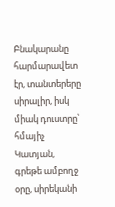Բնակարանը հարմարավետ էր, տանտերերը սիրալիր, իսկ միակ դուստրը՝ հմայիչ Կատյան, գրեթե ամբողջ օրը, սիրեկանի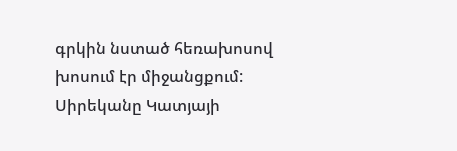գրկին նստած հեռախոսով խոսում էր միջանցքում: Սիրեկանը Կատյայի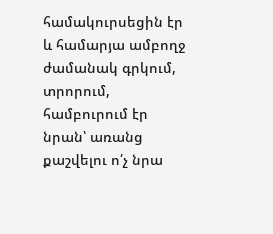համակուրսեցին էր և համարյա ամբողջ ժամանակ գրկում, տրորում, համբուրում էր նրան՝ առանց քաշվելու ո՛չ նրա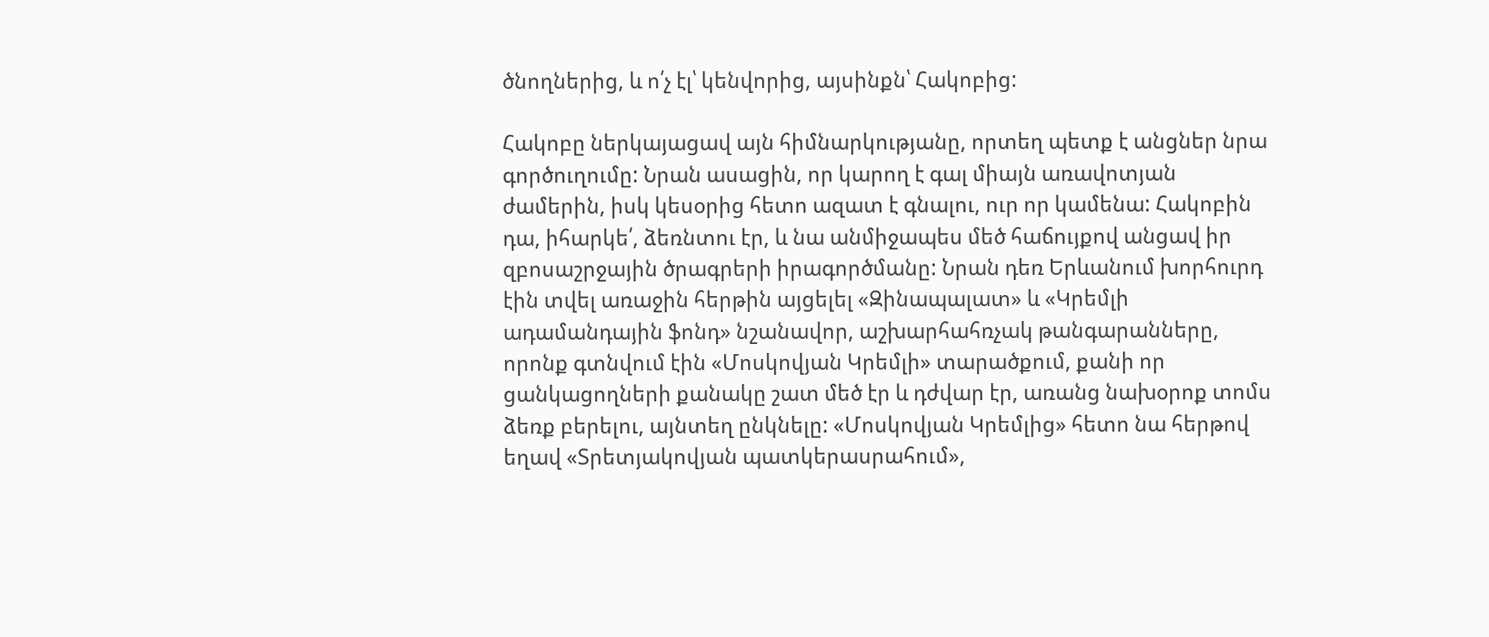ծնողներից, և ո՛չ էլ՝ կենվորից, այսինքն՝ Հակոբից:

Հակոբը ներկայացավ այն հիմնարկությանը, որտեղ պետք է անցներ նրա գործուղումը: Նրան ասացին, որ կարող է գալ միայն առավոտյան ժամերին, իսկ կեսօրից հետո ազատ է գնալու, ուր որ կամենա: Հակոբին դա, իհարկե՛, ձեռնտու էր, և նա անմիջապես մեծ հաճույքով անցավ իր զբոսաշրջային ծրագրերի իրագործմանը: Նրան դեռ Երևանում խորհուրդ էին տվել առաջին հերթին այցելել «Զինապալատ» և «Կրեմլի ադամանդային ֆոնդ» նշանավոր, աշխարհահռչակ թանգարանները, որոնք գտնվում էին «Մոսկովյան Կրեմլի» տարածքում, քանի որ ցանկացողների քանակը շատ մեծ էր և դժվար էր, առանց նախօրոք տոմս ձեռք բերելու, այնտեղ ընկնելը: «Մոսկովյան Կրեմլից» հետո նա հերթով եղավ «Տրետյակովյան պատկերասրահում»,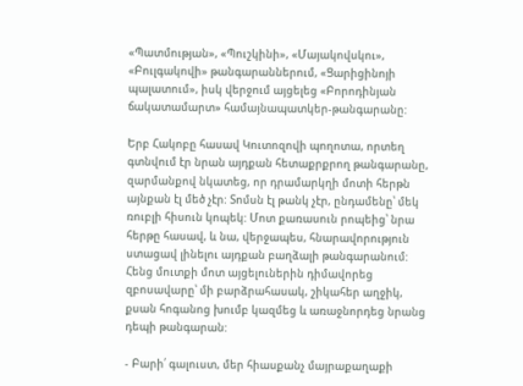«Պատմության», «Պուշկինի», «Մայակովսկու», «Բուլգակովի» թանգարաններում, «Ցարիցինոյի պալատում», իսկ վերջում այցելեց «Բորոդինյան ճակատամարտ» համայնապատկեր-թանգարանը:

Երբ Հակոբը հասավ Կուտոզովի պողոտա, որտեղ գտնվում էր նրան այդքան հետաքրքրող թանգարանը, զարմանքով նկատեց, որ դրամարկղի մոտի հերթն այնքան էլ մեծ չէր: Տոմսն էլ թանկ չէր, ընդամենը՝ մեկ ռուբլի հիսուն կոպեկ: Մոտ քառասուն րոպեից՝ նրա հերթը հասավ, և նա, վերջապես, հնարավորություն ստացավ լինելու այդքան բաղձալի թանգարանում: Հենց մուտքի մոտ այցելուներին դիմավորեց զբոսավարը՝ մի բարձրահասակ, շիկահեր աղջիկ, քսան հոգանոց խումբ կազմեց և առաջնորդեց նրանց դեպի թանգարան:

- Բարի՛ գալուստ, մեր հիասքանչ մայրաքաղաքի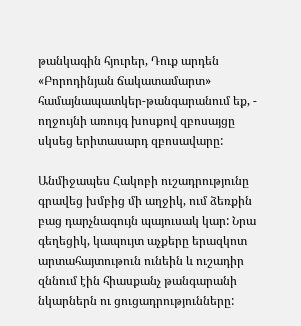թանկագին հյուրեր, Դուք արդեն «Բորոդինյան ճակատամարտ» համայնապատկեր-թանգարանում եք, - ողջույնի առույգ խոսքով զբոսայցը սկսեց երիտասարդ զբոսավարը:

Անմիջապես Հակոբի ուշադրությունը գրավեց խմբից մի աղջիկ, ում ձեռքին բաց դարչնագույն պայուսակ կար: Նրա գեղեցիկ, կապույտ աչքերը երազկոտ արտահայտութուն ունեին և ուշադիր զննում էին հիասքանչ թանգարանի նկարներն ու ցուցադրությունները: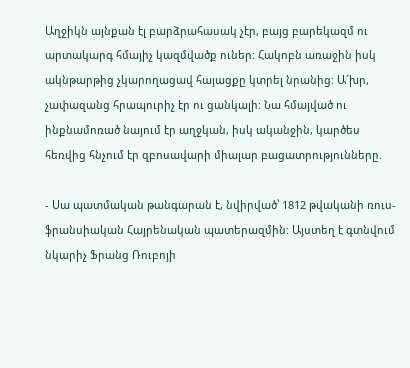Աղջիկն այնքան էլ բարձրահասակ չէր, բայց բարեկազմ ու արտակարգ հմայիչ կազմվածք ուներ: Հակոբն առաջին իսկ ակնթարթից չկարողացավ հայացքը կտրել նրանից: Ա՜խր, չափազանց հրապուրիչ էր ու ցանկալի: Նա հմայված ու ինքնամոռած նայում էր աղջկան, իսկ ականջին, կարծես հեռվից հնչում էր զբոսավարի միալար բացատրությունները.

- Սա պատմական թանգարան է, նվիրված՝ 1812 թվականի ռուս-ֆրանսիական Հայրենական պատերազմին: Այստեղ է գտնվում նկարիչ Ֆրանց Ռուբոյի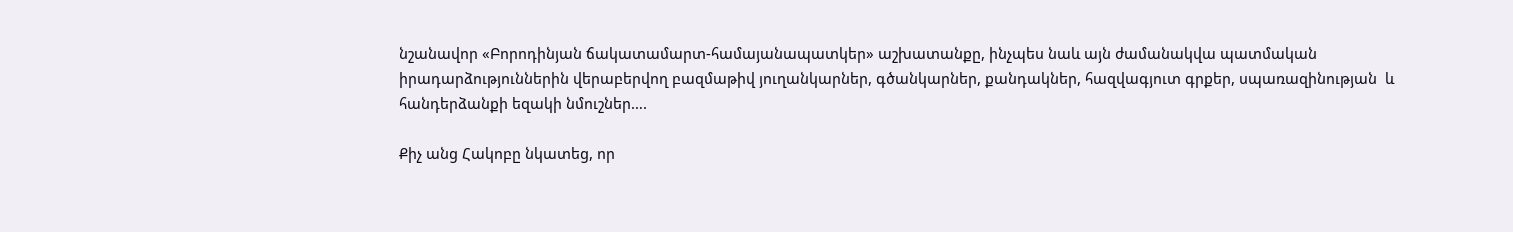նշանավոր «Բորոդինյան ճակատամարտ-համայանապատկեր» աշխատանքը, ինչպես նաև այն ժամանակվա պատմական իրադարձություններին վերաբերվող բազմաթիվ յուղանկարներ, գծանկարներ, քանդակներ, հազվագյուտ գրքեր, սպառազինության  և հանդերձանքի եզակի նմուշներ….

Քիչ անց Հակոբը նկատեց, որ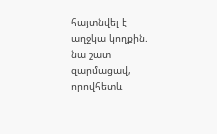հայտնվել է աղջկա կողքին. նա շատ զարմացավ, որովհետև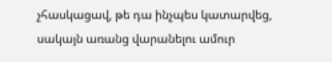չհասկացավ, թե դա ինչպես կատարվեց, սակայն առանց վարանելու ամուր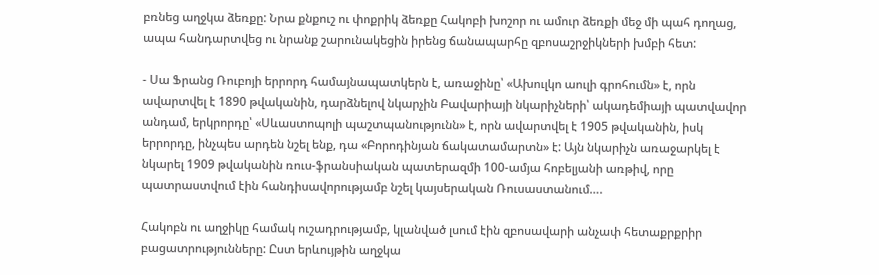բռնեց աղջկա ձեռքը: Նրա քնքուշ ու փոքրիկ ձեռքը Հակոբի խոշոր ու ամուր ձեռքի մեջ մի պահ դողաց, ապա հանդարտվեց ու նրանք շարունակեցին իրենց ճանապարհը զբոսաշրջիկների խմբի հետ:

- Սա Ֆրանց Ռուբոյի երրորդ համայնապատկերն է, առաջինը՝ «Ախուլկո աուլի գրոհումն» է, որն ավարտվել է 1890 թվականին, դարձնելով նկարչին Բավարիայի նկարիչների՝ ակադեմիայի պատվավոր անդամ, երկրորդը՝ «Սևաստոպոլի պաշտպանությունն» է, որն ավարտվել է 1905 թվականին, իսկ երրորդը, ինչպես արդեն նշել ենք, դա «Բորոդինյան ճակատամարտն» է: Այն նկարիչն առաջարկել է նկարել 1909 թվականին ռուս-ֆրանսիական պատերազմի 100-ամյա հոբելյանի առթիվ, որը պատրաստվում էին հանդիսավորությամբ նշել կայսերական Ռուսաստանում….

Հակոբն ու աղջիկը համակ ուշադրությամբ, կլանված լսում էին զբոսավարի անչափ հետաքրքրիր բացատրությունները: Ըստ երևույթին աղջկա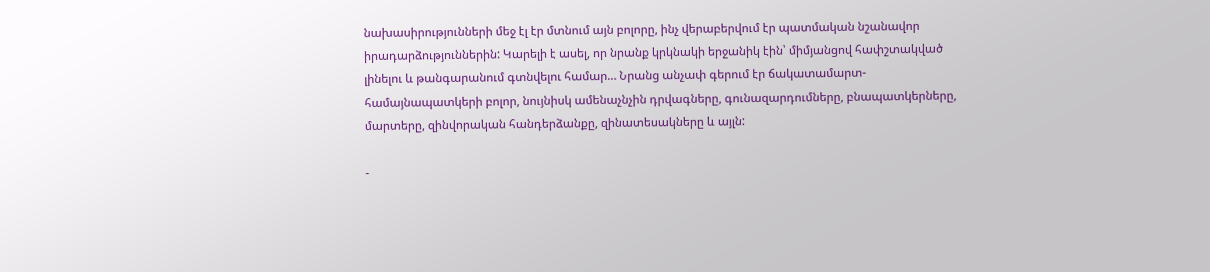նախասիրությունների մեջ էլ էր մտնում այն բոլորը, ինչ վերաբերվում էր պատմական նշանավոր իրադարձություններին: Կարելի է ասել, որ նրանք կրկնակի երջանիկ էին՝ միմյանցով հափշտակված լինելու և թանգարանում գտնվելու համար… Նրանց անչափ գերում էր ճակատամարտ-համայնապատկերի բոլոր, նույնիսկ ամենաչնչին դրվագները, գունազարդումները, բնապատկերները, մարտերը, զինվորական հանդերձանքը, զինատեսակները և այլն:

-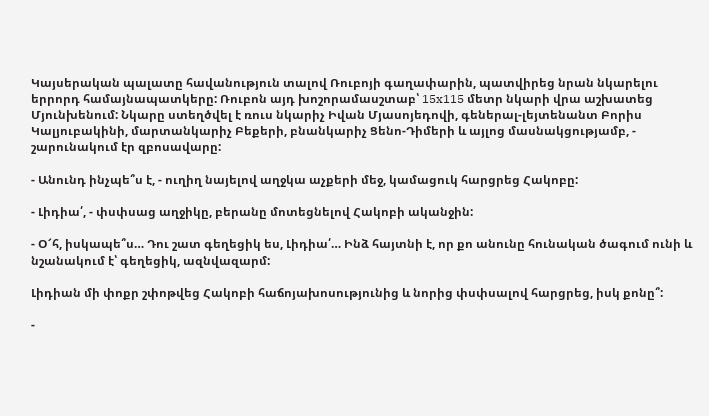Կայսերական պալատը հավանություն տալով Ռուբոյի գաղափարին, պատվիրեց նրան նկարելու երրորդ համայնապատկերը: Ռուբոն այդ խոշորամասշտաբ՝ 15x115 մետր նկարի վրա աշխատեց Մյունխենում: Նկարը ստեղծվել է ռուս նկարիչ Իվան Մյասոյեդովի, գեներալ-լեյտենանտ Բորիս Կալյուբակինի, մարտանկարիչ Բեքերի, բնանկարիչ Ցենո-Դիմերի և այլոց մասնակցությամբ, - շարունակում էր զբոսավարը:

- Անունդ ինչպե՞ս է, - ուղիղ նայելով աղջկա աչքերի մեջ, կամացուկ հարցրեց Հակոբը:

- Լիդիա՛, - փսփսաց աղջիկը, բերանը մոտեցնելով Հակոբի ականջին:

- Օ՜հ, իսկապե՞ս… Դու շատ գեղեցիկ ես, Լիդիա՛… Ինձ հայտնի է, որ քո անունը հունական ծագում ունի և նշանակում է՝ գեղեցիկ, ազնվազարմ:

Լիդիան մի փոքր շփոթվեց Հակոբի հաճոյախոսությունից և նորից փսփսալով հարցրեց, իսկ քոնը՞:

-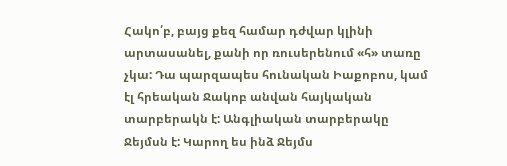Հակո՛բ, բայց քեզ համար դժվար կլինի արտասանել, քանի որ ռուսերենում «հ» տառը չկա: Դա պարզապես հունական Իաքոբոս, կամ էլ հրեական Ջակոբ անվան հայկական տարբերակն է: Անգլիական տարբերակը Ջեյմսն է: Կարող ես ինձ Ջեյմս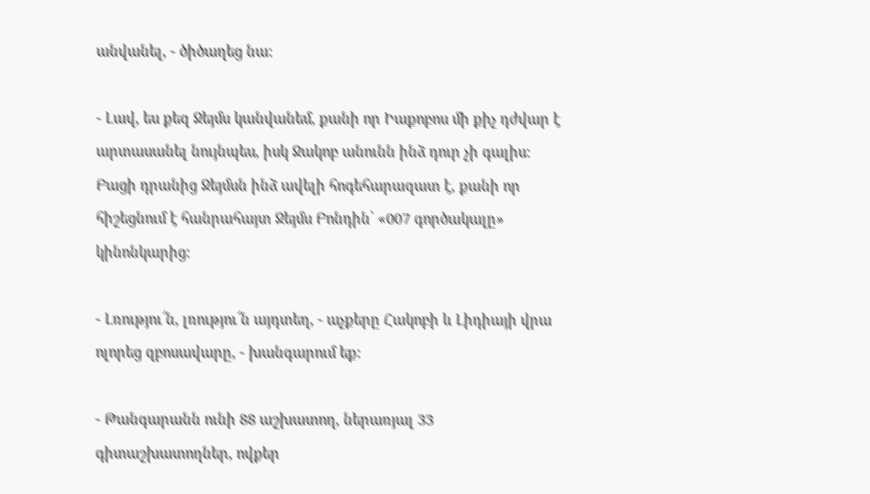անվանել, - ծիծաղեց նա:

- Լավ, ես քեզ Ջեյմս կանվանեմ, քանի որ Իաքոբոս մի քիչ դժվար է արտասանել նույնպես, իսկ Ջակոբ անունն ինձ դուր չի գալիս: Բացի դրանից Ջեյմսն ինձ ավելի հոգեհարազատ է, քանի որ հիշեցնում է հանրահայտ Ջեյմս Բոնդին՝ «007 գործակալը» կինոնկարից:

- Լռությու՜ն, լռությու՜ն այդտեղ, - աչքերը Հակոբի և Լիդիայի վրա ոլորեց զբոսավարը, - խանգարում եք:

- Թանգարանն ունի 88 աշխատող, ներառյալ 33 գիտաշխատողներ, ովքեր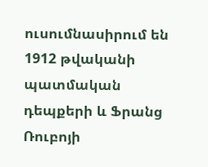ուսումնասիրում են 1912 թվականի պատմական դեպքերի և Ֆրանց Ռուբոյի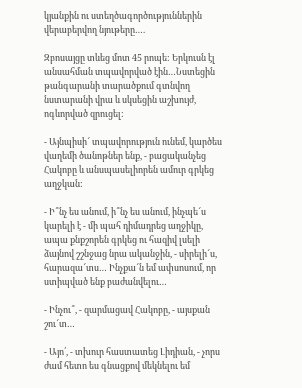կյանքին ու ստեղծագործություններին վերաբերվող նյութերը….

Զբոսայցը տևեց մոտ 45 րոպե: Երկուսն էլ անսահման տպավորված էին…Նստեցին թանգարանի տարածքում գտնվող նստարանի վրա և սկսեցին աշխույժ, ոգևորված զրուցել:

- Այնպիսի՜ տպավորություն ունեմ, կարծես վաղեմի ծանոթներ ենք, - բացականչեց Հակոբը և անսպասելիորեն ամուր գրկեց աղջկան:

- Ի՞նչ ես անում, ի՞նչ ես անում, ինչպե՜ս կարելի է - մի պահ դիմադրեց աղջիկը, ապա քնքշորեն գրկեց ու հազիվ լսելի ձայնով շշնջաց նրա ականջին, - սիրելի՜ս, հարազա՜տս… Ինչքա՜ն եմ ափսոսում, որ ստիպված ենք բաժանվելու…

- Ինչու՞, - զարմացավ Հակոբը, - այսքան շու՜տ…

- Այո՛, - տխուր հաստատեց Լիդիան, - չորս ժամ հետո ես գնացքով մեկնելու եմ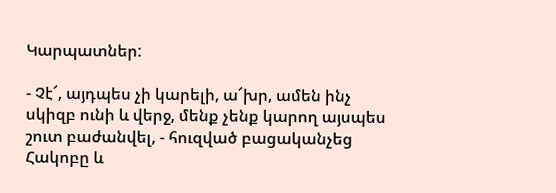Կարպատներ:

- Չէ՜, այդպես չի կարելի, ա՜խր, ամեն ինչ սկիզբ ունի և վերջ, մենք չենք կարող այսպես շուտ բաժանվել, - հուզված բացականչեց Հակոբը և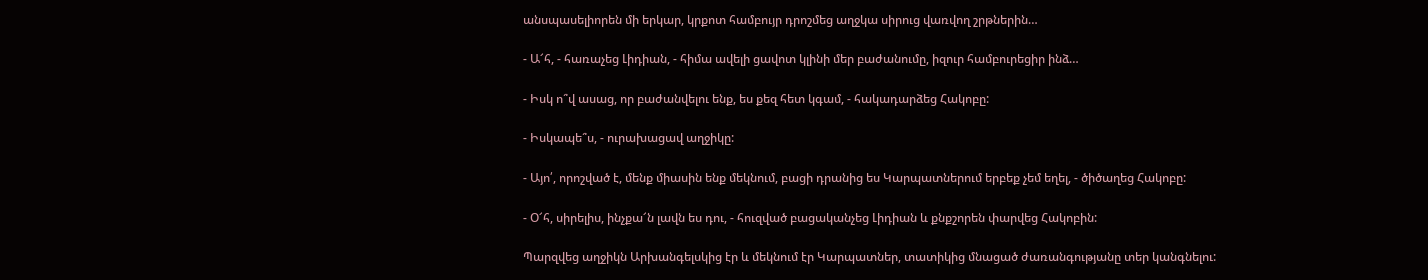անսպասելիորեն մի երկար, կրքոտ համբույր դրոշմեց աղջկա սիրուց վառվող շրթներին…

- Ա՜հ, - հառաչեց Լիդիան, - հիմա ավելի ցավոտ կլինի մեր բաժանումը, իզուր համբուրեցիր ինձ…

- Իսկ ո՞վ ասաց, որ բաժանվելու ենք, ես քեզ հետ կգամ, - հակադարձեց Հակոբը:

- Իսկապե՞ս, - ուրախացավ աղջիկը:

- Այո՛, որոշված է, մենք միասին ենք մեկնում, բացի դրանից ես Կարպատներում երբեք չեմ եղել, - ծիծաղեց Հակոբը:

- Օ՜հ, սիրելիս, ինչքա՜ն լավն ես դու, - հուզված բացականչեց Լիդիան և քնքշորեն փարվեց Հակոբին:

Պարզվեց աղջիկն Արխանգելսկից էր և մեկնում էր Կարպատներ, տատիկից մնացած ժառանգությանը տեր կանգնելու: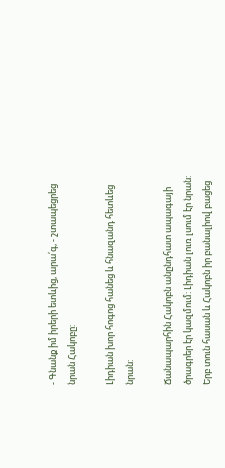- Գնանք իմ իրերի ետևից, արա՛գ, - շտապեցրեց նրան Հակոբը:

Լիդիան խոր հոգոց հանեց և հնազանդ հետևեց նրան:

Ճանապարհին Հակոբն անընդհատ ապագայի ծրագրեր էր կազմում: Լիդիան լուռ լսում էր նրան: Երբ տուն հասան և Հակոբն իր բանալիով բացեց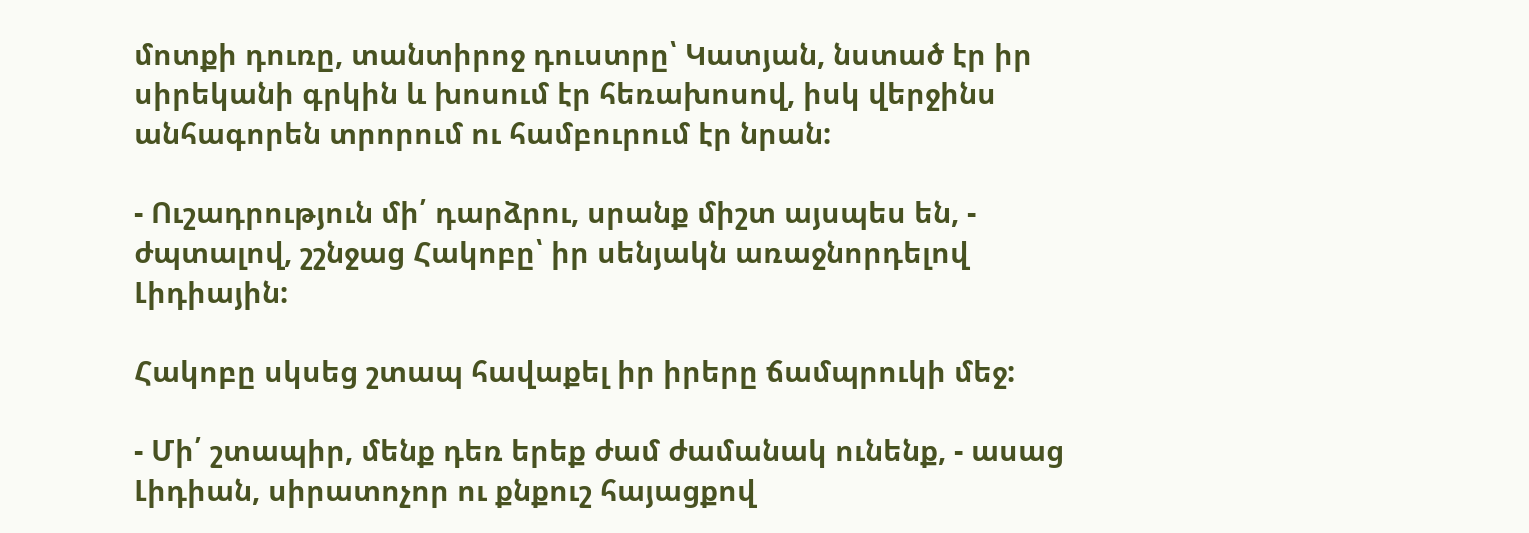մոտքի դուռը, տանտիրոջ դուստրը՝ Կատյան, նստած էր իր սիրեկանի գրկին և խոսում էր հեռախոսով, իսկ վերջինս անհագորեն տրորում ու համբուրում էր նրան:

- Ուշադրություն մի՛ դարձրու, սրանք միշտ այսպես են, - ժպտալով, շշնջաց Հակոբը՝ իր սենյակն առաջնորդելով Լիդիային:

Հակոբը սկսեց շտապ հավաքել իր իրերը ճամպրուկի մեջ:

- Մի՛ շտապիր, մենք դեռ երեք ժամ ժամանակ ունենք, - ասաց Լիդիան, սիրատոչոր ու քնքուշ հայացքով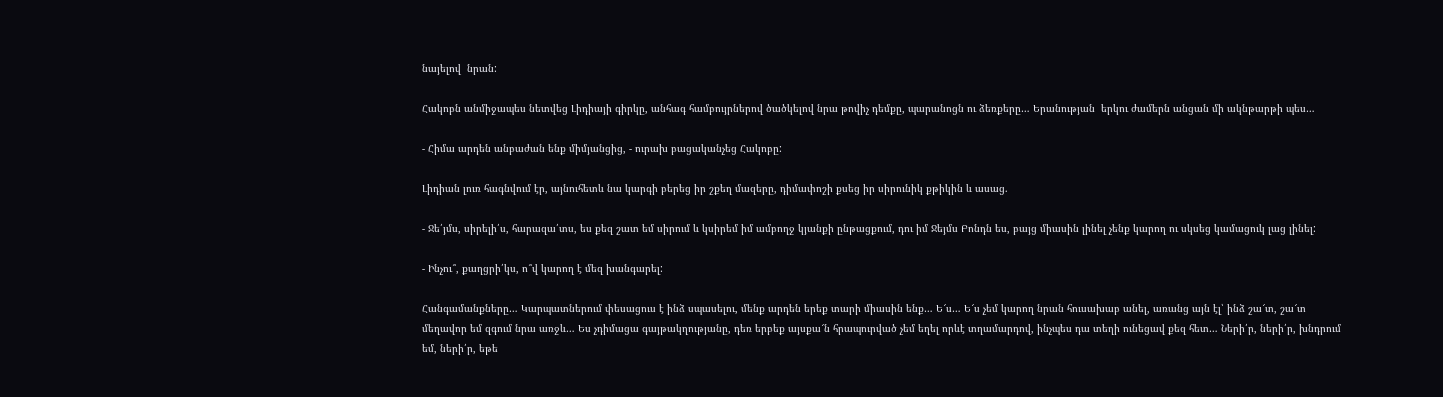նայելով  նրան:

Հակոբն անմիջապես նետվեց Լիդիայի գիրկը, անհագ համբույրներով ծածկելով նրա թովիչ դեմքը, պարանոցն ու ձեռքերը… Երանության  երկու ժամերն անցան մի ակնթարթի պես…

- Հիմա արդեն անբաժան ենք միմյանցից, - ուրախ բացականչեց Հակոբը:

Լիդիան լուռ հագնվում էր, այնուհետև նա կարգի բերեց իր շքեղ մազերը, դիմափոշի քսեց իր սիրունիկ քթիկին և ասաց.

- Ջե՛յմս, սիրելի՛ս, հարազա՛տս, ես քեզ շատ եմ սիրում և կսիրեմ իմ ամբողջ կյանքի ընթացքում, դու իմ Ջեյմս Բոնդն ես, բայց միասին լինել չենք կարող ու սկսեց կամացուկ լաց լինել:

- Ինչու՞, քաղցրի՛կս, ո՞վ կարող է մեզ խանգարել:

Հանգամանքները… Կարպատներում փեսացուս է ինձ սպասելու, մենք արդեն երեք տարի միասին ենք… Ե՜ս… Ե՜ս չեմ կարող նրան հուսախաբ անել, առանց այն էլ՝ ինձ շա՜տ, շա՜տ մեղավոր եմ զգում նրա առջև… Ես չդիմացա գայթակղությանը, դեռ երբեք այսքա՜ն հրապուրված չեմ եղել որևէ տղամարդով, ինչպես դա տեղի ունեցավ քեզ հետ… Ների՛ր, ների՛ր, խնդրում եմ, ների՛ր, եթե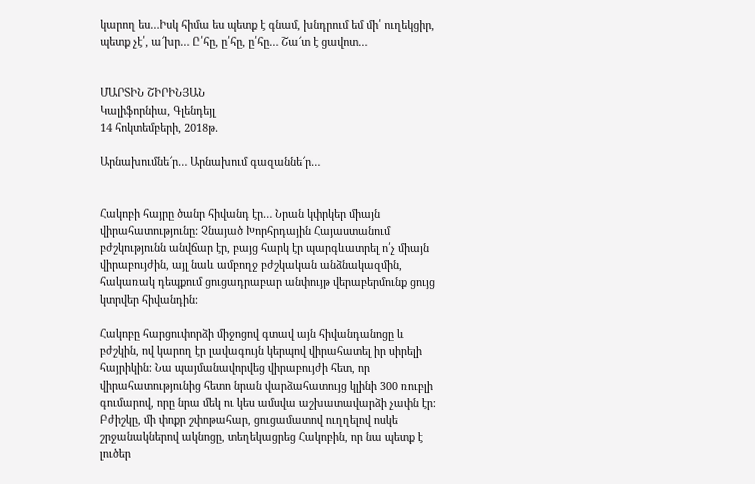կարող ես…Իսկ հիմա ես պետք է գնամ, խնդրում եմ մի՛ ուղեկցիր, պետք չէ՛, ա՜խր… Ը՛հը, ը՛հը, ը՛հը… Շա՜տ է ցավոտ…


ՄԱՐՏԻՆ ՇԻՐԻՆՅԱՆ
Կալիֆորնիա, Գլենդեյլ
14 հոկտեմբերի, 2018թ.

Արնախումնե՜ր… Արնախում գազաննե՜ր…


Հակոբի հայրը ծանր հիվանդ էր… Նրան կփրկեր միայն վիրահատությունը: Չնայած Խորհրդային Հայաստանում բժշկությունն անվճար էր, բայց հարկ էր պարգևատրել ո՛չ միայն վիրաբույժին, այլ նաև ամբողջ բժշկական անձնակազմին, հակառակ դեպքում ցուցադրաբար անփույթ վերաբերմունք ցույց կտրվեր հիվանդին:

Հակոբը հարցուփորձի միջոցով գտավ այն հիվանդանոցը և բժշկին, ով կարող էր լավագույն կերպով վիրահատել իր սիրելի հայրիկին: Նա պայմանավորվեց վիրաբույժի հետ, որ վիրահատությունից հետո նրան վարձահատույց կլինի 300 ռուբլի գումարով, որը նրա մեկ ու կես ամսվա աշխատավարձի չափն էր: Բժիշկը, մի փոքր շփոթահար, ցուցամատով ուղղելով ոսկե շրջանակներով ակնոցը, տեղեկացրեց Հակոբին, որ նա պետք է լուծեր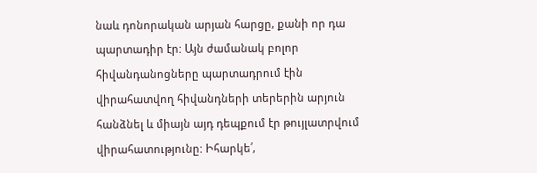նաև դոնորական արյան հարցը, քանի որ դա պարտադիր էր: Այն ժամանակ բոլոր հիվանդանոցները պարտադրում էին վիրահատվող հիվանդների տերերին արյուն հանձնել և միայն այդ դեպքում էր թույլատրվում վիրահատությունը: Իհարկե՛,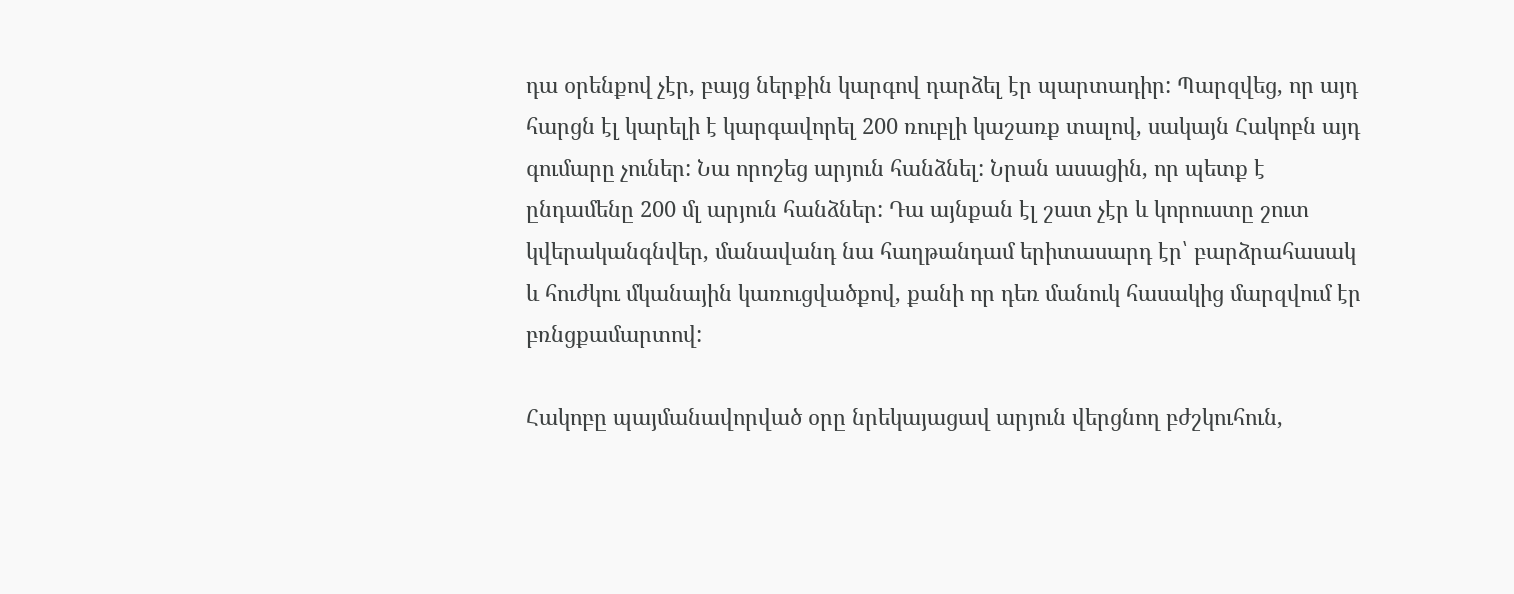դա օրենքով չէր, բայց ներքին կարգով դարձել էր պարտադիր: Պարզվեց, որ այդ հարցն էլ կարելի է կարգավորել 200 ռուբլի կաշառք տալով, սակայն Հակոբն այդ գումարը չուներ: Նա որոշեց արյուն հանձնել: Նրան ասացին, որ պետք է ընդամենը 200 մլ արյուն հանձներ: Դա այնքան էլ շատ չէր և կորուստը շուտ կվերականգնվեր, մանավանդ նա հաղթանդամ երիտասարդ էր՝ բարձրահասակ և հուժկու մկանային կառուցվածքով, քանի որ դեռ մանուկ հասակից մարզվում էր բռնցքամարտով:

Հակոբը պայմանավորված օրը նրեկայացավ արյուն վերցնող բժշկուհուն,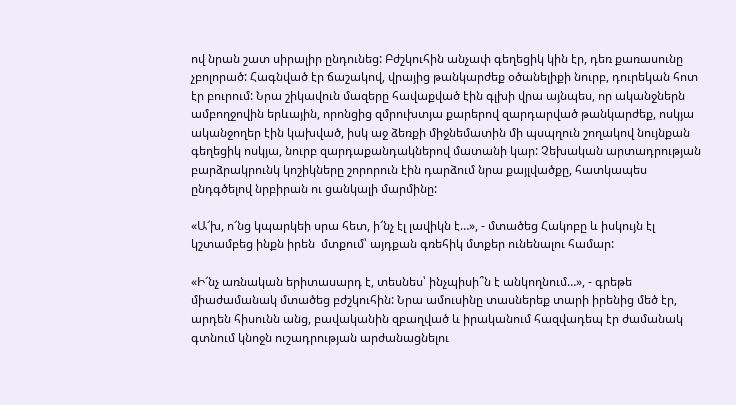ով նրան շատ սիրալիր ընդունեց: Բժշկուհին անչափ գեղեցիկ կին էր, դեռ քառասունը չբոլորած: Հագնված էր ճաշակով, վրայից թանկարժեք օծանելիքի նուրբ, դուրեկան հոտ էր բուրում: Նրա շիկավուն մազերը հավաքված էին գլխի վրա այնպես, որ ականջներն ամբողջովին երևային, որոնցից զմրուխտյա քարերով զարդարված թանկարժեք, ոսկյա ականջողեր էին կախված, իսկ աջ ձեռքի միջնեմատին մի պսպղուն շողակով նույնքան գեղեցիկ ոսկյա, նուրբ զարդաքանդակներով մատանի կար: Չեխական արտադրության բարձրակրունկ կոշիկները շորորուն էին դարձում նրա քայլվածքը, հատկապես ընդգծելով նրբիրան ու ցանկալի մարմինը:

«Ա՜խ, ո՜նց կպարկեի սրա հետ, ի՜նչ էլ լավիկն է…», - մտածեց Հակոբը և իսկույն էլ կշտամբեց ինքն իրեն  մտքում՝ այդքան գռեհիկ մտքեր ունենալու համար:

«Ի՜նչ առնական երիտասարդ է, տեսնես՝ ինչպիսի՞ն է անկողնում…», - գրեթե միաժամանակ մտածեց բժշկուհին: Նրա ամուսինը տասներեք տարի իրենից մեծ էր, արդեն հիսունն անց, բավականին զբաղված և իրականում հազվադեպ էր ժամանակ գտնում կնոջն ուշադրության արժանացնելու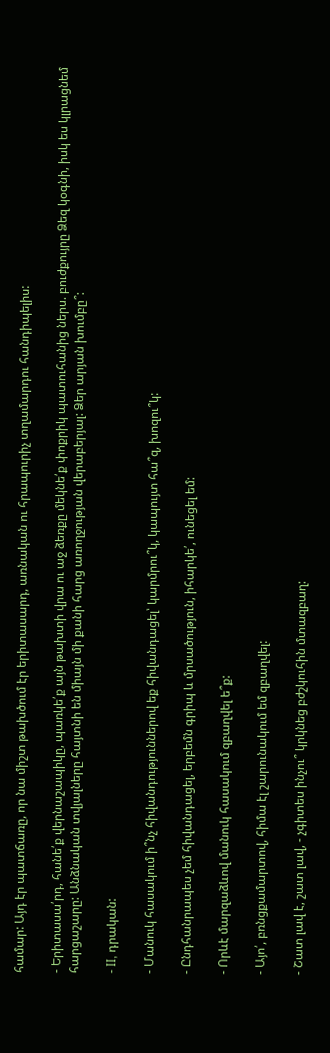համար: Այդ էր պատճառը, որ նա միշտ թախծում էր երիտասարդ, առնական ու հրապուրիչ տղամարդու հանդիպելիս:

- Երիտասա՛րդ, հանե՛ք վերնաշապիկը, պառկե՛ք այն թախտի վրա ու աջ ձեռքը մեկնե՛ք փոքրիկ պատուհանից ներս. բուժքույրը Ձեզ կօգնի, իսկ ես կլրացնեմ հարցաշարը: Անձնական տվյալները հայտնի են միայն մի քանի հարց առողջության վերաբերյալ: Ձեր արյան խումբը՞:

- II, դրական:

- Մանուկ հասակում ի՞նչ հիվանդություններով եք հիվանդացել՝ կարմրու՞կ, կապույտ հա՞զ, խոզու՞կ:

- Ընդհանրապես չեմ հիվանդացել, երբեմն գրիպ և մրսածություն, իհարկե՛, ունեցել եմ:

- Որևէ մարզաձևով մանուկ հասակում զբաղվել ե՞ք:

- Այո՛, բռնցքամարտով, հիմա էլ շարունակում եմ զբաղվել:

- Շատ լավ է, շատ լավ, - չգիտես ինչու՞ կրկնեց բժշկուհին մտազբաղ: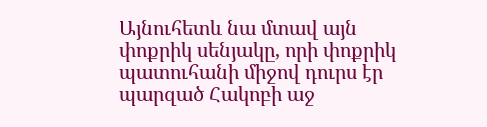Այնուհետև նա մտավ այն փոքրիկ սենյակը, որի փոքրիկ պատուհանի միջով դուրս էր պարզած Հակոբի աջ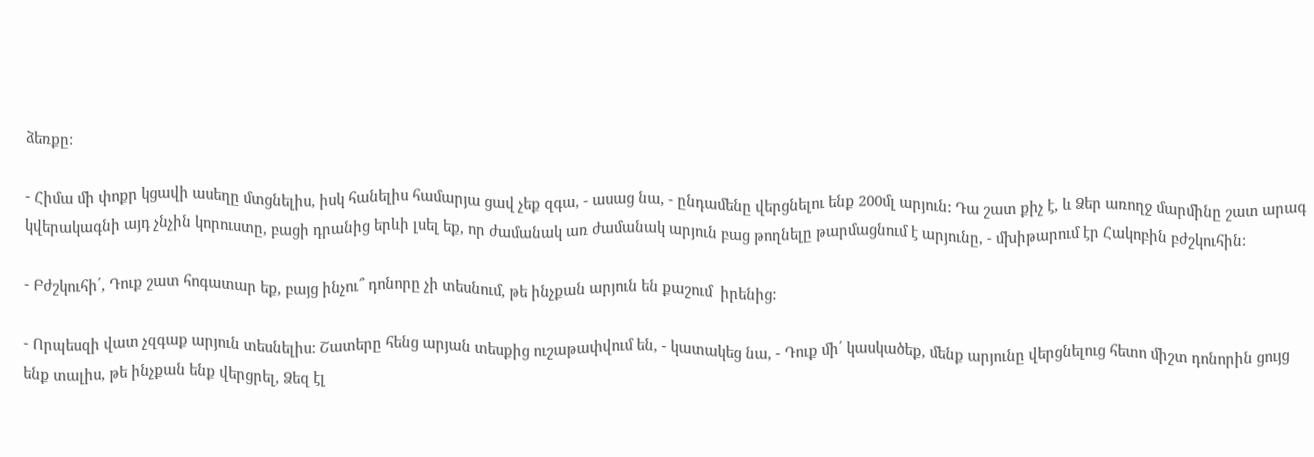ձեռքը:

- Հիմա մի փոքր կցավի ասեղը մտցնելիս, իսկ հանելիս համարյա ցավ չեք զգա, - ասաց նա, - ընդամենը վերցնելու ենք 200մլ արյուն: Դա շատ քիչ է, և Ձեր առողջ մարմինը շատ արագ կվերակագնի այդ չնչին կորուստը, բացի դրանից երևի լսել եք, որ ժամանակ առ ժամանակ արյուն բաց թողնելը թարմացնում է արյունը, - մխիթարում էր Հակոբին բժշկուհին:

- Բժշկուհի՛, Դուք շատ հոգատար եք, բայց ինչու՞ դոնորը չի տեսնում, թե ինչքան արյուն են քաշում  իրենից:

- Որպեսզի վատ չզգաք արյուն տեսնելիս: Շատերը հենց արյան տեսքից ուշաթափվում են, - կատակեց նա, - Դուք մի՛ կասկածեք, մենք արյունը վերցնելուց հետո միշտ դոնորին ցույց ենք տալիս, թե ինչքան ենք վերցրել, Ձեզ էլ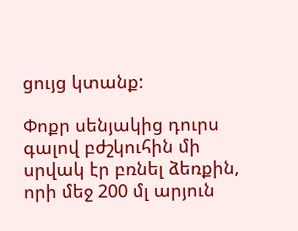ցույց կտանք:

Փոքր սենյակից դուրս գալով բժշկուհին մի սրվակ էր բռնել ձեռքին, որի մեջ 200 մլ արյուն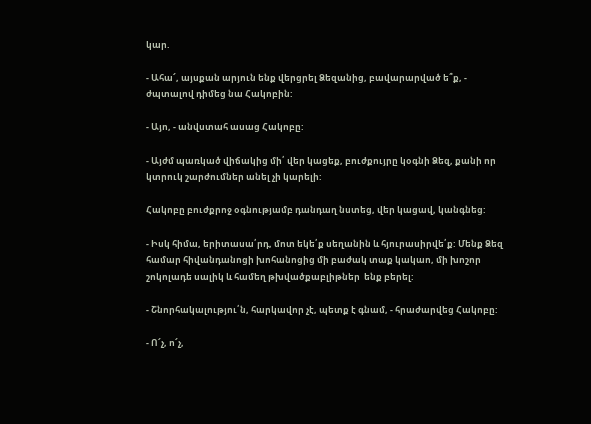կար.

- Ահա՜, այսքան արյուն ենք վերցրել Ձեզանից, բավարարված ե՞ք, - ժպտալով դիմեց նա Հակոբին:

- Այո, - անվստահ ասաց Հակոբը:

- Այժմ պառկած վիճակից մի՛ վեր կացեք, բուժքույրը կօգնի Ձեզ, քանի որ կտրուկ շարժումներ անել չի կարելի:

Հակոբը բուժքրոջ օգնությամբ դանդաղ նստեց, վեր կացավ, կանգնեց:

- Իսկ հիմա, երիտասա՛րդ, մոտ եկե՛ք սեղանին և հյուրասիրվե՛ք: Մենք Ձեզ համար հիվանդանոցի խոհանոցից մի բաժակ տաք կակաո, մի խոշոր շոկոլադե սալիկ և համեղ թխվածքաբլիթներ  ենք բերել:

- Շնորհակալությու՛ն, հարկավոր չէ, պետք է գնամ, - հրաժարվեց Հակոբը:

- Ո՜չ, ո՜չ,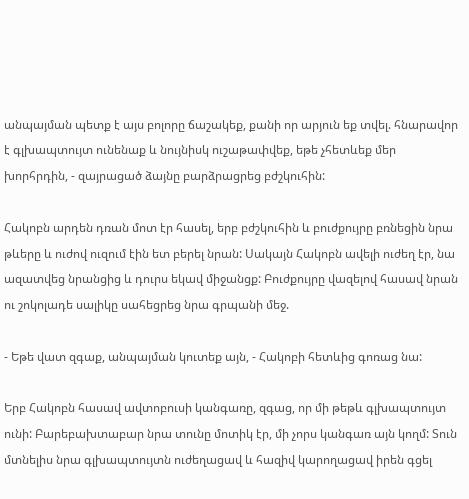անպայման պետք է այս բոլորը ճաշակեք, քանի որ արյուն եք տվել. հնարավոր է գլխապտույտ ունենաք և նույնիսկ ուշաթափվեք, եթե չհետևեք մեր խորհրդին, - զայրացած ձայնը բարձրացրեց բժշկուհին:

Հակոբն արդեն դռան մոտ էր հասել, երբ բժշկուհին և բուժքույրը բռնեցին նրա թևերը և ուժով ուզում էին ետ բերել նրան: Սակայն Հակոբն ավելի ուժեղ էր, նա ազատվեց նրանցից և դուրս եկավ միջանցք: Բուժքույրը վազելով հասավ նրան ու շոկոլադե սալիկը սահեցրեց նրա գրպանի մեջ.

- Եթե վատ զգաք, անպայման կուտեք այն, - Հակոբի հետևից գոռաց նա:

Երբ Հակոբն հասավ ավտոբուսի կանգառը, զգաց, որ մի թեթև գլխապտույտ ունի: Բարեբախտաբար նրա տունը մոտիկ էր, մի չորս կանգառ այն կողմ: Տուն մտնելիս նրա գլխապտույտն ուժեղացավ և հազիվ կարողացավ իրեն գցել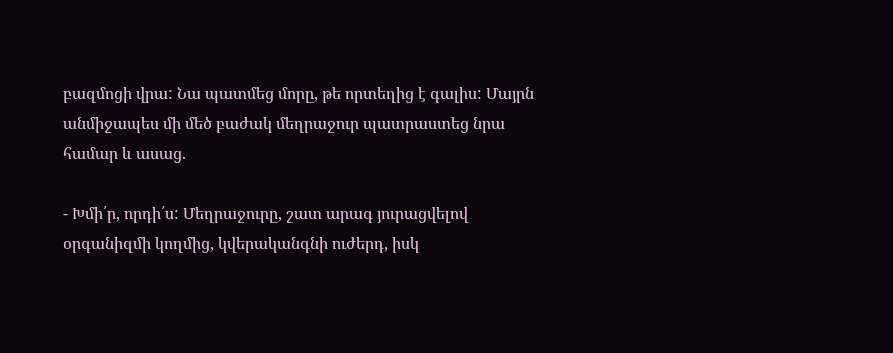բազմոցի վրա: Նա պատմեց մորը, թե որտեղից է գալիս: Մայրն անմիջապես մի մեծ բաժակ մեղրաջուր պատրաստեց նրա համար և ասաց.

- Խմի՛ր, որդի՛ս: Մեղրաջուրը, շատ արագ յուրացվելով օրգանիզմի կողմից, կվերականգնի ուժերդ, իսկ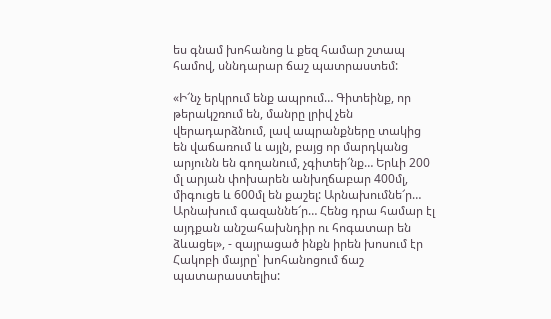ես գնամ խոհանոց և քեզ համար շտապ համով, սննդարար ճաշ պատրաստեմ:

«Ի՜նչ երկրում ենք ապրում… Գիտեինք, որ թերակշռում են, մանրը լրիվ չեն վերադարձնում, լավ ապրանքները տակից են վաճառում և այլն, բայց որ մարդկանց արյունն են գողանում, չգիտեի՜նք… Երևի 200 մլ արյան փոխարեն անխղճաբար 400մլ, միգուցե և 600մլ են քաշել: Արնախումնե՜ր… Արնախում գազաննե՜ր… Հենց դրա համար էլ այդքան անշահախնդիր ու հոգատար են ձևացել», - զայրացած ինքն իրեն խոսում էր Հակոբի մայրը՝ խոհանոցում ճաշ պատարաստելիս: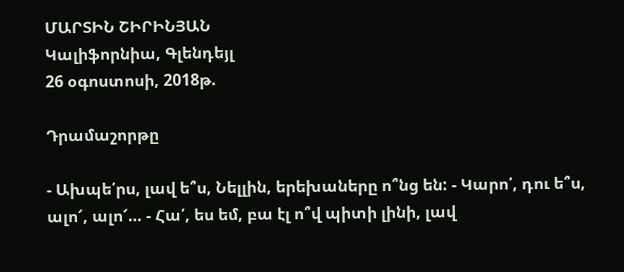ՄԱՐՏԻՆ ՇԻՐԻՆՅԱՆ
Կալիֆորնիա, Գլենդեյլ
26 օգոստոսի, 2018թ.

Դրամաշորթը

- Ախպե՛րս, լավ ե՞ս, Նելլին, երեխաները ո՞նց են: - Կարո՛, դու ե՞ս, ալո՜, ալո՜… - Հա՛, ես եմ, բա էլ ո՞վ պիտի լինի, լավ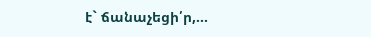է` ճանաչեցի՛ր,...